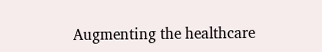Augmenting the healthcare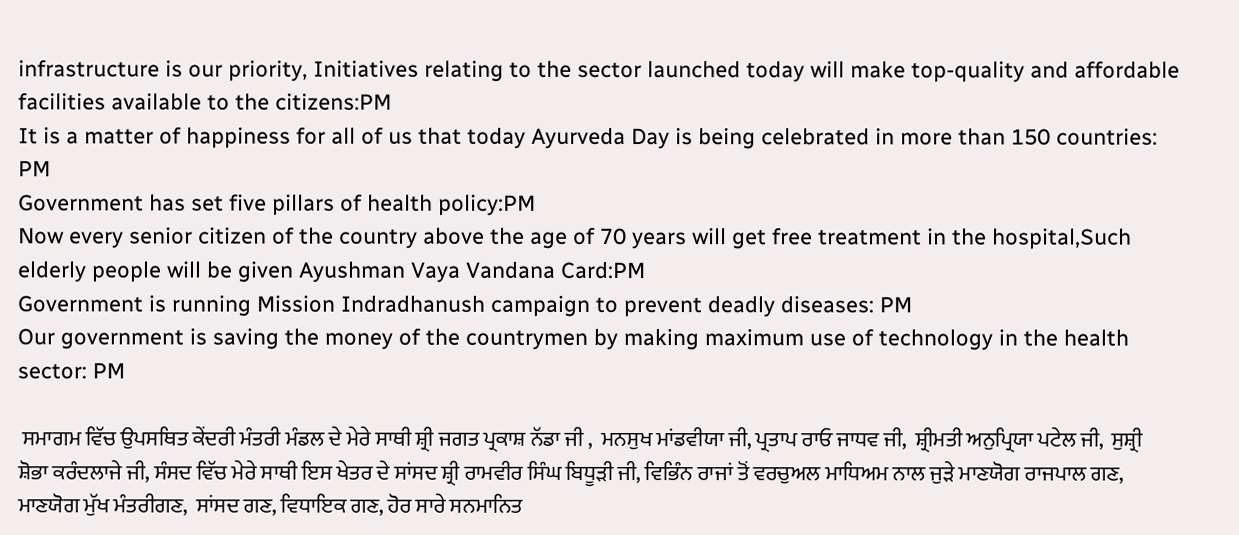infrastructure is our priority, Initiatives relating to the sector launched today will make top-quality and affordable facilities available to the citizens:PM
It is a matter of happiness for all of us that today Ayurveda Day is being celebrated in more than 150 countries: PM
Government has set five pillars of health policy:PM
Now every senior citizen of the country above the age of 70 years will get free treatment in the hospital,Such elderly people will be given Ayushman Vaya Vandana Card:PM
Government is running Mission Indradhanush campaign to prevent deadly diseases: PM
Our government is saving the money of the countrymen by making maximum use of technology in the health sector: PM

 ਸਮਾਗਮ ਵਿੱਚ ਉਪਸਥਿਤ ਕੇਂਦਰੀ ਮੰਤਰੀ ਮੰਡਲ ਦੇ ਮੇਰੇ ਸਾਥੀ ਸ਼੍ਰੀ ਜਗਤ ਪ੍ਰਕਾਸ਼ ਨੱਡਾ ਜੀ ,  ਮਨਸੁਖ ਮਾਂਡਵੀਯਾ ਜੀ, ਪ੍ਰਤਾਪ ਰਾਓ ਜਾਧਵ ਜੀ,  ਸ਼੍ਰੀਮਤੀ ਅਨੁਪ੍ਰਿਯਾ ਪਟੇਲ ਜੀ,  ਸੁਸ਼੍ਰੀ ਸ਼ੋਭਾ ਕਰੰਦਲਾਜੇ ਜੀ, ਸੰਸਦ ਵਿੱਚ ਮੇਰੇ ਸਾਥੀ ਇਸ ਖੇਤਰ ਦੇ ਸਾਂਸਦ ਸ਼੍ਰੀ ਰਾਮਵੀਰ ਸਿੰਘ ਬਿਧੂੜੀ ਜੀ, ਵਿਭਿੰਨ ਰਾਜਾਂ ਤੋਂ ਵਰਚੁਅਲ ਮਾਧਿਅਮ ਨਾਲ ਜੁੜੇ ਮਾਣਯੋਗ ਰਾਜਪਾਲ ਗਣ, ਮਾਣਯੋਗ ਮੁੱਖ ਮੰਤਰੀਗਣ,  ਸਾਂਸਦ ਗਣ, ਵਿਧਾਇਕ ਗਣ, ਹੋਰ ਸਾਰੇ ਸਨਮਾਨਿਤ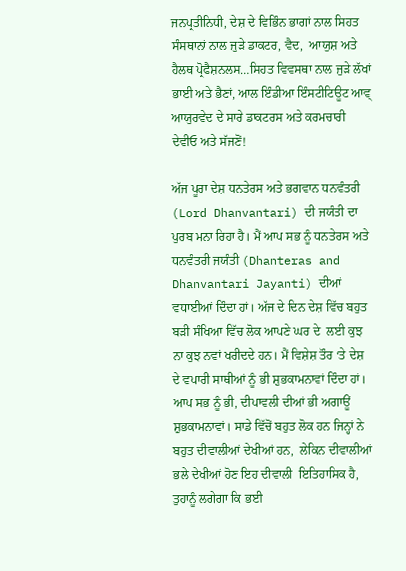ਜਨਪ੍ਰਤੀਨਿਧੀ, ਦੇਸ਼ ਦੇ ਵਿਭਿੰਨ ਭਾਗਾਂ ਨਾਲ ਸਿਹਤ ਸੰਸਥਾਨਾਂ ਨਾਲ ਜੁੜੇ ਡਾਕਟਰ, ਵੈਦ,  ਆਯੁਸ਼ ਅਤੇ ਹੈਲਥ ਪ੍ਰੋਫੈਸ਼ਨਲਸ…ਸਿਹਤ ਵਿਵਸਥਾ ਨਾਲ ਜੁੜੇ ਲੱਖਾਂ ਭਾਈ ਅਤੇ ਭੈਣਾਂ, ਆਲ ਇੰਡੀਆ ਇੰਸਟੀਟਿਊਟ ਆਵ੍ ਆਯੁਰਵੇਦ ਦੇ ਸਾਰੇ ਡਾਕਟਰਸ ਅਤੇ ਕਰਮਚਾਰੀ ਦੇਵੀਓ ਅਤੇ ਸੱਜਣੋਂ!

ਅੱਜ ਪੂਰਾ ਦੇਸ਼ ਧਨਤੇਰਸ ਅਤੇ ਭਗਵਾਨ ਧਨਵੰਤਰੀ (Lord Dhanvantari) ਦੀ ਜਯੰਤੀ ਦਾ ਪੁਰਬ ਮਨਾ ਰਿਹਾ ਹੈ। ਮੈਂ ਆਪ ਸਭ ਨੂੰ ਧਨਤੇਰਸ ਅਤੇ ਧਨਵੰਤਰੀ ਜਯੰਤੀ (Dhanteras and Dhanvantari Jayanti) ਦੀਆਂ ਵਧਾਈਆਂ ਦਿੰਦਾ ਹਾਂ। ਅੱਜ ਦੇ ਦਿਨ ਦੇਸ਼ ਵਿੱਚ ਬਹੁਤ ਬੜੀ ਸੰਖਿਆ ਵਿੱਚ ਲੋਕ ਆਪਣੇ ਘਰ ਦੇ  ਲਈ ਕੁਝ ਨਾ ਕੁਝ ਨਵਾਂ ਖਰੀਦਦੇ ਹਨ। ਮੈਂ ਵਿਸ਼ੇਸ਼ ਤੌਰ ‘ਤੇ ਦੇਸ਼ ਦੇ ਵਪਾਰੀ ਸਾਥੀਆਂ ਨੂੰ ਭੀ ਸ਼ੁਭਕਾਮਨਾਵਾਂ ਦਿੰਦਾ ਹਾਂ। ਆਪ ਸਭ ਨੂੰ ਭੀ, ਦੀਪਾਵਲੀ ਦੀਆਂ ਭੀ ਅਗਾਊਂ ਸ਼ੁਭਕਾਮਨਾਵਾਂ। ਸਾਡੇ ਵਿੱਚੋਂ ਬਹੁਤ ਲੋਕ ਹਨ ਜਿਨ੍ਹਾਂ ਨੇ ਬਹੁਤ ਦੀਵਾਲੀਆਂ ਦੇਖੀਆਂ ਹਨ,  ਲੇਕਿਨ ਦੀਵਾਲੀਆਂ ਭਲੇ ਦੇਖੀਆਂ ਹੋਣ ਇਹ ਦੀਵਾਲੀ  ਇਤਿਹਾਸਿਕ ਹੈ, ਤੁਹਾਨੂੰ ਲਗੇਗਾ ਕਿ ਭਈ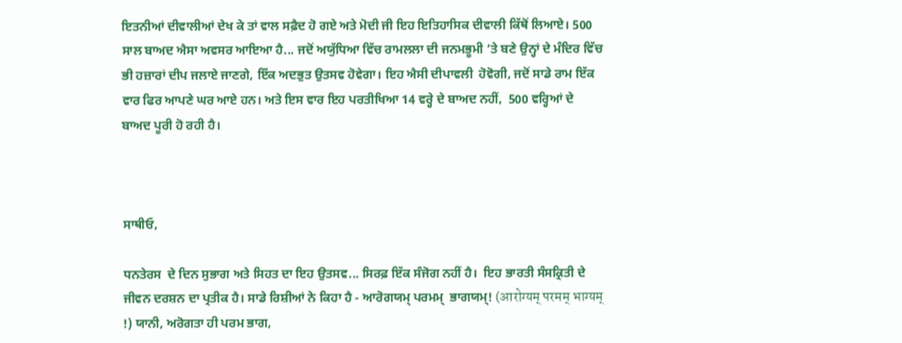ਇਤਨੀਆਂ ਦੀਵਾਲੀਆਂ ਦੇਖ ਕੇ ਤਾਂ ਵਾਲ ਸਫ਼ੈਦ ਹੋ ਗਏ ਅਤੇ ਮੋਦੀ ਜੀ ਇਹ ਇਤਿਹਾਸਿਕ ਦੀਵਾਲੀ ਕਿੱਥੋਂ ਲਿਆਏ। 500 ਸਾਲ ਬਾਅਦ ਐਸਾ ਅਵਸਰ ਆਇਆ ਹੈ... ਜਦੋਂ ਅਯੁੱਧਿਆ ਵਿੱਚ ਰਾਮਲਲਾ ਦੀ ਜਨਮਭੂਮੀ ‘ਤੇ ਬਣੇ ਉਨ੍ਹਾਂ ਦੇ ਮੰਦਿਰ ਵਿੱਚ ਭੀ ਹਜ਼ਾਰਾਂ ਦੀਪ ਜਲਾਏ ਜਾਣਗੇ, ਇੱਕ ਅਦਭੁਤ ਉਤਸਵ ਹੋਵੇਗਾ। ਇਹ ਐਸੀ ਦੀਪਾਵਲੀ  ਹੋਵੋਗੀ, ਜਦੋਂ ਸਾਡੇ ਰਾਮ ਇੱਕ ਵਾਰ ਫਿਰ ਆਪਣੇ ਘਰ ਆਏ ਹਨ। ਅਤੇ ਇਸ ਵਾਰ ਇਹ ਪਰਤੀਖਿਆ 14 ਵਰ੍ਹੇ ਦੇ ਬਾਅਦ ਨਹੀਂ,  500 ਵਰ੍ਹਿਆਂ ਦੇ ਬਾਅਦ ਪੂਰੀ ਹੋ ਰਹੀ ਹੈ।



ਸਾਥੀਓ,

ਧਨਤੇਰਸ  ਦੇ ਦਿਨ ਸੁਭਾਗ ਅਤੇ ਸਿਹਤ ਦਾ ਇਹ ਉਤਸਵ... ਸਿਰਫ਼ ਇੱਕ ਸੰਜੋਗ ਨਹੀਂ ਹੈ।  ਇਹ ਭਾਰਤੀ ਸੰਸਕ੍ਰਿਤੀ ਦੇ ਜੀਵਨ ਦਰਸ਼ਨ ਦਾ ਪ੍ਰਤੀਕ ਹੈ। ਸਾਡੇ ਰਿਸ਼ੀਆਂ ਨੇ ਕਿਹਾ ਹੈ - ਆਰੋਗਯਮ੍ ਪਰਮਮ੍  ਭਾਗਯਮ੍! (आरोग्यम् परमम् भाग्यम् !) ਯਾਨੀ, ਅਰੋਗਤਾ ਹੀ ਪਰਮ ਭਾਗ,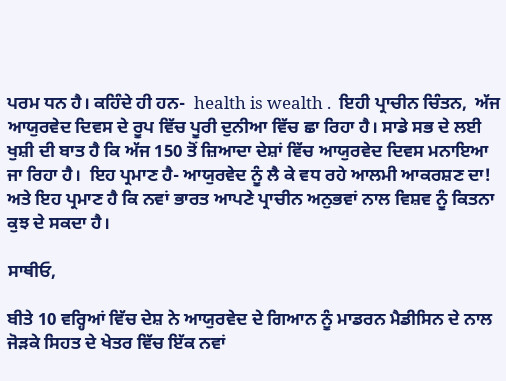ਪਰਮ ਧਨ ਹੈ। ਕਹਿੰਦੇ ਹੀ ਹਨ-  health is wealth .  ਇਹੀ ਪ੍ਰਾਚੀਨ ਚਿੰਤਨ,  ਅੱਜ ਆਯੁਰਵੇਦ ਦਿਵਸ ਦੇ ਰੂਪ ਵਿੱਚ ਪੂਰੀ ਦੁਨੀਆ ਵਿੱਚ ਛਾ ਰਿਹਾ ਹੈ। ਸਾਡੇ ਸਭ ਦੇ ਲਈ ਖੁਸ਼ੀ ਦੀ ਬਾਤ ਹੈ ਕਿ ਅੱਜ 150 ਤੋਂ ਜ਼ਿਆਦਾ ਦੇਸ਼ਾਂ ਵਿੱਚ ਆਯੁਰਵੇਦ ਦਿਵਸ ਮਨਾਇਆ ਜਾ ਰਿਹਾ ਹੈ।  ਇਹ ਪ੍ਰਮਾਣ ਹੈ- ਆਯੁਰਵੇਦ ਨੂੰ ਲੈ ਕੇ ਵਧ ਰਹੇ ਆਲਮੀ ਆਕਰਸ਼ਣ ਦਾ!  ਅਤੇ ਇਹ ਪ੍ਰਮਾਣ ਹੈ ਕਿ ਨਵਾਂ ਭਾਰਤ ਆਪਣੇ ਪ੍ਰਾਚੀਨ ਅਨੁਭਵਾਂ ਨਾਲ ਵਿਸ਼ਵ ਨੂੰ ਕਿਤਨਾ ਕੁਝ ਦੇ ਸਕਦਾ ਹੈ।

ਸਾਥੀਓ,

ਬੀਤੇ 10 ਵਰ੍ਹਿਆਂ ਵਿੱਚ ਦੇਸ਼ ਨੇ ਆਯੁਰਵੇਦ ਦੇ ਗਿਆਨ ਨੂੰ ਮਾਡਰਨ ਮੈਡੀਸਿਨ ਦੇ ਨਾਲ ਜੋੜਕੇ ਸਿਹਤ ਦੇ ਖੇਤਰ ਵਿੱਚ ਇੱਕ ਨਵਾਂ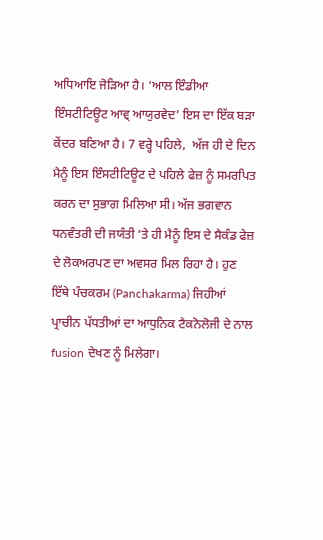ਅਧਿਆਇ ਜੋੜਿਆ ਹੈ। ‘ਆਲ ਇੰਡੀਆ ਇੰਸਟੀਟਿਊਟ ਆਵ੍ ਆਯੁਰਵੇਦ’ ਇਸ ਦਾ ਇੱਕ ਬੜਾ ਕੇਂਦਰ ਬਣਿਆ ਹੈ। 7 ਵਰ੍ਹੇ ਪਹਿਲੇ,  ਅੱਜ ਹੀ ਦੇ ਦਿਨ ਮੈਨੂੰ ਇਸ ਇੰਸਟੀਟਿਊਟ ਦੇ ਪਹਿਲੇ ਫੇਜ਼ ਨੂੰ ਸਮਰਪਿਤ ਕਰਨ ਦਾ ਸੁਭਾਗ ਮਿਲਿਆ ਸੀ। ਅੱਜ ਭਗਵਾਨ ਧਨਵੰਤਰੀ ਦੀ ਜਯੰਤੀ ‘ਤੇ ਹੀ ਮੈਨੂੰ ਇਸ ਦੇ ਸੈਕੰਡ ਫੇਜ਼ ਦੇ ਲੋਕਅਰਪਣ ਦਾ ਅਵਸਰ ਮਿਲ ਰਿਹਾ ਹੈ। ਹੁਣ ਇੱਥੇ ਪੰਚਕਰਮ (Panchakarma) ਜਿਹੀਆਂ ਪ੍ਰਾਚੀਨ ਪੱਧਤੀਆਂ ਦਾ ਆਧੁਨਿਕ ਟੈਕਨੋਲੋਜੀ ਦੇ ਨਾਲ fusion ਦੇਖਣ ਨੂੰ ਮਿਲੇਗਾ।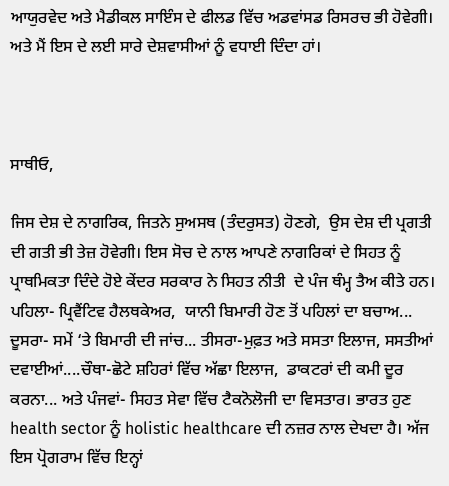ਆਯੁਰਵੇਦ ਅਤੇ ਮੈਡੀਕਲ ਸਾਇੰਸ ਦੇ ਫੀਲਡ ਵਿੱਚ ਅਡਵਾਂਸਡ ਰਿਸਰਚ ਭੀ ਹੋਵੇਗੀ। ਅਤੇ ਮੈਂ ਇਸ ਦੇ ਲਈ ਸਾਰੇ ਦੇਸ਼ਵਾਸੀਆਂ ਨੂੰ ਵਧਾਈ ਦਿੰਦਾ ਹਾਂ।



ਸਾਥੀਓ,

ਜਿਸ ਦੇਸ਼ ਦੇ ਨਾਗਰਿਕ, ਜਿਤਨੇ ਸੁਅਸਥ (ਤੰਦਰੁਸਤ) ਹੋਣਗੇ,  ਉਸ ਦੇਸ਼ ਦੀ ਪ੍ਰਗਤੀ ਦੀ ਗਤੀ ਭੀ ਤੇਜ਼ ਹੋਵੇਗੀ। ਇਸ ਸੋਚ ਦੇ ਨਾਲ ਆਪਣੇ ਨਾਗਰਿਕਾਂ ਦੇ ਸਿਹਤ ਨੂੰ ਪ੍ਰਾਥਮਿਕਤਾ ਦਿੰਦੇ ਹੋਏ ਕੇਂਦਰ ਸਰਕਾਰ ਨੇ ਸਿਹਤ ਨੀਤੀ  ਦੇ ਪੰਜ ਥੰਮ੍ਹ ਤੈਅ ਕੀਤੇ ਹਨ। ਪਹਿਲਾ- ਪ੍ਰਿਵੈਂਟਿਵ ਹੈਲਥਕੇਅਰ,  ਯਾਨੀ ਬਿਮਾਰੀ ਹੋਣ ਤੋਂ ਪਹਿਲਾਂ ਦਾ ਬਚਾਅ... ਦੂਸਰਾ- ਸਮੇਂ ‘ਤੇ ਬਿਮਾਰੀ ਦੀ ਜਾਂਚ... ਤੀਸਰਾ-ਮੁਫ਼ਤ ਅਤੇ ਸਸਤਾ ਇਲਾਜ, ਸਸਤੀਆਂ ਦਵਾਈਆਂ....ਚੌਥਾ-ਛੋਟੇ ਸ਼ਹਿਰਾਂ ਵਿੱਚ ਅੱਛਾ ਇਲਾਜ,  ਡਾਕਟਰਾਂ ਦੀ ਕਮੀ ਦੂਰ ਕਰਨਾ... ਅਤੇ ਪੰਜਵਾਂ- ਸਿਹਤ ਸੇਵਾ ਵਿੱਚ ਟੈਕਨੋਲੋਜੀ ਦਾ ਵਿਸਤਾਰ। ਭਾਰਤ ਹੁਣ health sector ਨੂੰ holistic healthcare ਦੀ ਨਜ਼ਰ ਨਾਲ ਦੇਖਦਾ ਹੈ। ਅੱਜ ਇਸ ਪ੍ਰੋਗਰਾਮ ਵਿੱਚ ਇਨ੍ਹਾਂ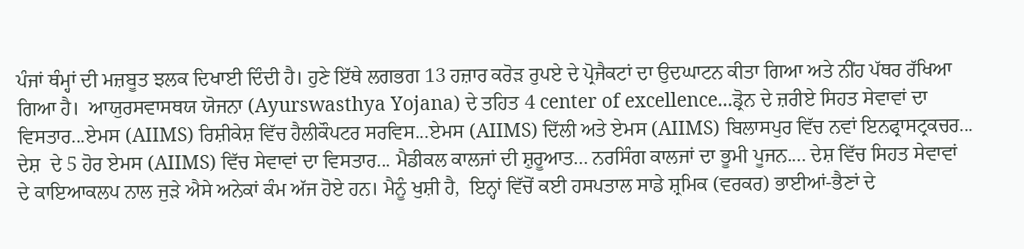ਪੰਜਾਂ ਥੰਮ੍ਹਾਂ ਦੀ ਮਜ਼ਬੂਤ ਝਲਕ ਦਿਖਾਈ ਦਿੰਦੀ ਹੈ। ਹੁਣੇ ਇੱਥੇ ਲਗਭਗ 13 ਹਜ਼ਾਰ ਕਰੋੜ ਰੁਪਏ ਦੇ ਪ੍ਰੋਜੈਕਟਾਂ ਦਾ ਉਦਘਾਟਨ ਕੀਤਾ ਗਿਆ ਅਤੇ ਨੀਂਹ ਪੱਥਰ ਰੱਖਿਆ ਗਿਆ ਹੈ।  ਆਯੁਰਸਵਾਸਥਯ ਯੋਜਨਾ (Ayurswasthya Yojana) ਦੇ ਤਹਿਤ 4 center of excellence...ਡ੍ਰੋਨ ਦੇ ਜ਼ਰੀਏ ਸਿਹਤ ਸੇਵਾਵਾਂ ਦਾ ਵਿਸਤਾਰ...ਏਮਸ (AIIMS) ਰਿਸ਼ੀਕੇਸ਼ ਵਿੱਚ ਹੈਲੀਕੌਪਟਰ ਸਰਵਿਸ...ਏਮਸ (AIIMS) ਦਿੱਲੀ ਅਤੇ ਏਮਸ (AIIMS) ਬਿਲਾਸਪੁਰ ਵਿੱਚ ਨਵਾਂ ਇਨਫ੍ਰਾਸਟ੍ਰਕਚਰ... ਦੇਸ਼  ਦੇ 5 ਹੋਰ ਏਮਸ (AIIMS) ਵਿੱਚ ਸੇਵਾਵਾਂ ਦਾ ਵਿਸਤਾਰ... ਮੈਡੀਕਲ ਕਾਲਜਾਂ ਦੀ ਸ਼ੁਰੂਆਤ... ਨਰਸਿੰਗ ਕਾਲਜਾਂ ਦਾ ਭੂਮੀ ਪੂਜਨ.... ਦੇਸ਼ ਵਿੱਚ ਸਿਹਤ ਸੇਵਾਵਾਂ  ਦੇ ਕਾਇਆਕਲਪ ਨਾਲ ਜੁੜੇ ਐਸੇ ਅਨੇਕਾਂ ਕੰਮ ਅੱਜ ਹੋਏ ਹਨ। ਮੈਨੂੰ ਖੁਸ਼ੀ ਹੈ,  ਇਨ੍ਹਾਂ ਵਿੱਚੋਂ ਕਈ ਹਸਪਤਾਲ ਸਾਡੇ ਸ਼੍ਰਮਿਕ (ਵਰਕਰ) ਭਾਈਆਂ-ਭੈਣਾਂ ਦੇ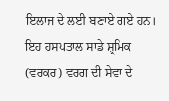ਇਲਾਜ ਦੇ ਲਈ ਬਣਾਏ ਗਏ ਹਨ। ਇਹ ਹਸਪਤਾਲ ਸਾਡੇ ਸ਼੍ਰਮਿਕ (ਵਰਕਰ) ਵਰਗ ਦੀ ਸੇਵਾ ਦੇ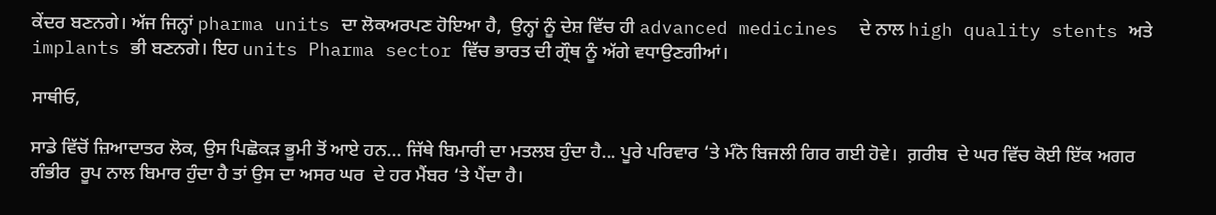ਕੇਂਦਰ ਬਣਨਗੇ। ਅੱਜ ਜਿਨ੍ਹਾਂ pharma units ਦਾ ਲੋਕਅਰਪਣ ਹੋਇਆ ਹੈ,  ਉਨ੍ਹਾਂ ਨੂੰ ਦੇਸ਼ ਵਿੱਚ ਹੀ advanced medicines  ਦੇ ਨਾਲ high quality stents ਅਤੇ implants ਭੀ ਬਣਨਗੇ। ਇਹ units Pharma sector ਵਿੱਚ ਭਾਰਤ ਦੀ ਗ੍ਰੌਥ ਨੂੰ ਅੱਗੇ ਵਧਾਉਣਗੀਆਂ।

ਸਾਥੀਓ,

ਸਾਡੇ ਵਿੱਚੋਂ ਜ਼ਿਆਦਾਤਰ ਲੋਕ, ਉਸ ਪਿਛੋਕੜ ਭੂਮੀ ਤੋਂ ਆਏ ਹਨ... ਜਿੱਥੇ ਬਿਮਾਰੀ ਦਾ ਮਤਲਬ ਹੁੰਦਾ ਹੈ... ਪੂਰੇ ਪਰਿਵਾਰ ‘ਤੇ ਮੰਨੋ ਬਿਜਲੀ ਗਿਰ ਗਈ ਹੋਵੇ।  ਗ਼ਰੀਬ  ਦੇ ਘਰ ਵਿੱਚ ਕੋਈ ਇੱਕ ਅਗਰ ਗੰਭੀਰ  ਰੂਪ ਨਾਲ ਬਿਮਾਰ ਹੁੰਦਾ ਹੈ ਤਾਂ ਉਸ ਦਾ ਅਸਰ ਘਰ  ਦੇ ਹਰ ਮੈਂਬਰ ‘ਤੇ ਪੈਂਦਾ ਹੈ।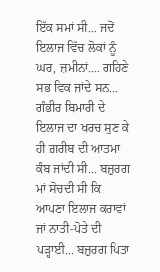ਇੱਕ ਸਮਾਂ ਸੀ... ਜਦੋਂ ਇਲਾਜ ਵਿੱਚ ਲੋਕਾਂ ਨੂੰ ਘਰ, ਜ਼ਮੀਨਾਂ.... ਗਹਿਣੇ ਸਭ ਵਿਕ ਜਾਂਦੇ ਸਨ... ਗੰਭੀਰ ਬਿਮਾਰੀ ਦੇ ਇਲਾਜ ਦਾ ਖਰਚ ਸੁਣ ਕੇ ਹੀ ਗ਼ਰੀਬ ਦੀ ਆਤਮਾ ਕੰਬ ਜਾਂਦੀ ਸੀ... ਬਜ਼ੁਰਗ ਮਾਂ ਸੋਚਦੀ ਸੀ ਕਿ ਆਪਣਾ ਇਲਾਜ ਕਰਾਵਾਂ ਜਾਂ ਨਾਤੀ-ਪੋਤੇ ਦੀ ਪੜ੍ਹਾਈ... ਬਜ਼ੁਰਗ ਪਿਤਾ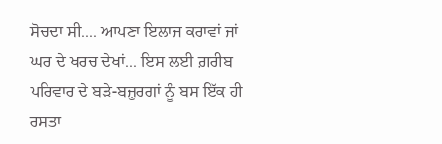ਸੋਚਦਾ ਸੀ.... ਆਪਣਾ ਇਲਾਜ ਕਰਾਵਾਂ ਜਾਂ ਘਰ ਦੇ ਖਰਚ ਦੇਖਾਂ... ਇਸ ਲਈ ਗ਼ਰੀਬ ਪਰਿਵਾਰ ਦੇ ਬੜੇ-ਬਜ਼ੁਰਗਾਂ ਨੂੰ ਬਸ ਇੱਕ ਹੀ ਰਸਤਾ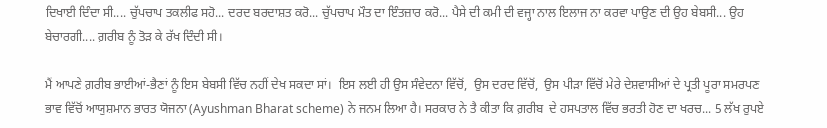ਦਿਖਾਈ ਦਿੰਦਾ ਸੀ.... ਚੁੱਪਚਾਪ ਤਕਲੀਫ ਸਹੋ... ਦਰਦ ਬਰਦਾਸ਼ਤ ਕਰੋ... ਚੁੱਪਚਾਪ ਮੌਤ ਦਾ ਇੰਤਜ਼ਾਰ ਕਰੋ... ਪੈਸੇ ਦੀ ਕਮੀ ਦੀ ਵਜ੍ਹਾ ਨਾਲ ਇਲਾਜ ਨਾ ਕਰਵਾ ਪਾਉਣ ਦੀ ਉਹ ਬੇਬਸੀ... ਉਹ ਬੇਚਾਰਗੀ.... ਗ਼ਰੀਬ ਨੂੰ ਤੋੜ ਕੇ ਰੱਖ ਦਿੰਦੀ ਸੀ।

ਮੈਂ ਆਪਣੇ ਗ਼ਰੀਬ ਭਾਈਆਂ-ਭੈਣਾਂ ਨੂੰ ਇਸ ਬੇਬਸੀ ਵਿੱਚ ਨਹੀਂ ਦੇਖ ਸਕਦਾ ਸਾਂ।  ਇਸ ਲਈ ਹੀ ਉਸ ਸੰਵੇਦਨਾ ਵਿੱਚੋਂ,  ਉਸ ਦਰਦ ਵਿੱਚੋਂ,  ਉਸ ਪੀੜਾ ਵਿੱਚੋਂ ਮੇਰੇ ਦੇਸ਼ਵਾਸੀਆਂ ਦੇ ਪ੍ਰਤੀ ਪੂਰਾ ਸਮਰਪਣ ਭਾਵ ਵਿੱਚੋਂ ਆਯੁਸ਼ਮਾਨ ਭਾਰਤ ਯੋਜਨਾ (Ayushman Bharat scheme) ਨੇ ਜਨਮ ਲਿਆ ਹੈ। ਸਰਕਾਰ ਨੇ ਤੈ ਕੀਤਾ ਕਿ ਗ਼ਰੀਬ  ਦੇ ਹਸਪਤਾਲ ਵਿੱਚ ਭਰਤੀ ਹੋਣ ਦਾ ਖਰਚ... 5 ਲੱਖ ਰੁਪਏ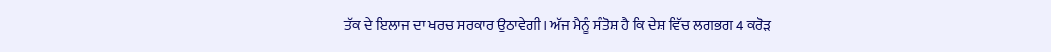ਤੱਕ ਦੇ ਇਲਾਜ ਦਾ ਖਰਚ ਸਰਕਾਰ ਉਠਾਵੇਗੀ। ਅੱਜ ਮੈਨੂੰ ਸੰਤੋਸ਼ ਹੈ ਕਿ ਦੇਸ਼ ਵਿੱਚ ਲਗਭਗ 4 ਕਰੋੜ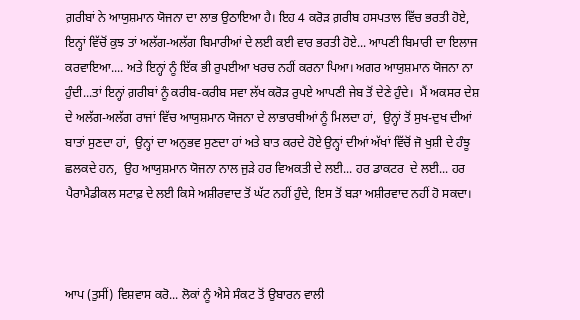ਗ਼ਰੀਬਾਂ ਨੇ ਆਯੁਸ਼ਮਾਨ ਯੋਜਨਾ ਦਾ ਲਾਭ ਉਠਾਇਆ ਹੈ। ਇਹ 4 ਕਰੋੜ ਗ਼ਰੀਬ ਹਸਪਤਾਲ ਵਿੱਚ ਭਰਤੀ ਹੋਏ, ਇਨ੍ਹਾਂ ਵਿੱਚੋਂ ਕੁਝ ਤਾਂ ਅਲੱਗ-ਅਲੱਗ ਬਿਮਾਰੀਆਂ ਦੇ ਲਈ ਕਈ ਵਾਰ ਭਰਤੀ ਹੋਏ... ਆਪਣੀ ਬਿਮਾਰੀ ਦਾ ਇਲਾਜ ਕਰਵਾਇਆ.... ਅਤੇ ਇਨ੍ਹਾਂ ਨੂੰ ਇੱਕ ਭੀ ਰੁਪਈਆ ਖਰਚ ਨਹੀਂ ਕਰਨਾ ਪਿਆ। ਅਗਰ ਆਯੁਸ਼ਮਾਨ ਯੋਜਨਾ ਨਾ ਹੁੰਦੀ...ਤਾਂ ਇਨ੍ਹਾਂ ਗ਼ਰੀਬਾਂ ਨੂੰ ਕਰੀਬ-ਕਰੀਬ ਸਵਾ ਲੱਖ ਕਰੋੜ ਰੁਪਏ ਆਪਣੀ ਜੇਬ ਤੋਂ ਦੇਣੇ ਹੁੰਦੇ।  ਮੈਂ ਅਕਸਰ ਦੇਸ਼ ਦੇ ਅਲੱਗ-ਅਲੱਗ ਰਾਜਾਂ ਵਿੱਚ ਆਯੁਸ਼ਮਾਨ ਯੋਜਨਾ ਦੇ ਲਾਭਾਰਥੀਆਂ ਨੂੰ ਮਿਲਦਾ ਹਾਂ,  ਉਨ੍ਹਾਂ ਤੋਂ ਸੁਖ-ਦੁਖ ਦੀਆਂ ਬਾਤਾਂ ਸੁਣਦਾ ਹਾਂ,  ਉਨ੍ਹਾਂ ਦਾ ਅਨੁਭਵ ਸੁਣਦਾ ਹਾਂ ਅਤੇ ਬਾਤ ਕਰਦੇ ਹੋਏ ਉਨ੍ਹਾਂ ਦੀਆਂ ਅੱਖਾਂ ਵਿੱਚੋਂ ਜੋ ਖੁਸ਼ੀ ਦੇ ਹੰਝੂ ਛਲਕਦੇ ਹਨ,  ਉਹ ਆਯੁਸ਼ਮਾਨ ਯੋਜਨਾ ਨਾਲ ਜੁੜੇ ਹਰ ਵਿਅਕਤੀ ਦੇ ਲਈ... ਹਰ ਡਾਕਟਰ  ਦੇ ਲਈ... ਹਰ ਪੈਰਾਮੈਡੀਕਲ ਸਟਾਫ਼ ਦੇ ਲਈ ਕਿਸੇ ਅਸ਼ੀਰਵਾਦ ਤੋਂ ਘੱਟ ਨਹੀਂ ਹੁੰਦੇ, ਇਸ ਤੋਂ ਬੜਾ ਅਸ਼ੀਰਵਾਦ ਨਹੀਂ ਹੋ ਸਕਦਾ।



ਆਪ (ਤੁਸੀਂ) ਵਿਸ਼ਵਾਸ ਕਰੋ... ਲੋਕਾਂ ਨੂੰ ਐਸੇ ਸੰਕਟ ਤੋਂ ਉਬਾਰਨ ਵਾਲੀ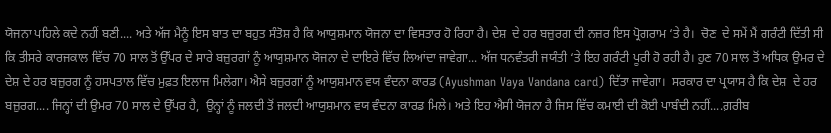ਯੋਜਨਾ ਪਹਿਲੇ ਕਦੇ ਨਹੀਂ ਬਣੀ.... ਅਤੇ ਅੱਜ ਮੈਨੂੰ ਇਸ ਬਾਤ ਦਾ ਬਹੁਤ ਸੰਤੋਸ਼ ਹੈ ਕਿ ਆਯੁਸ਼ਮਾਨ ਯੋਜਨਾ ਦਾ ਵਿਸਤਾਰ ਹੋ ਰਿਹਾ ਹੈ। ਦੇਸ਼  ਦੇ ਹਰ ਬਜ਼ੁਰਗ ਦੀ ਨਜ਼ਰ ਇਸ ਪ੍ਰੋਗਰਾਮ ‘ਤੇ ਹੈ।  ਚੋਣ  ਦੇ ਸਮੇਂ ਮੈਂ ਗਰੰਟੀ ਦਿੱਤੀ ਸੀ ਕਿ ਤੀਸਰੇ ਕਾਰਜਕਾਲ ਵਿੱਚ 70 ਸਾਲ ਤੋਂ ਉੱਪਰ ਦੇ ਸਾਰੇ ਬਜ਼ੁਰਗਾਂ ਨੂੰ ਆਯੁਸ਼ਮਾਨ ਯੋਜਨਾ ਦੇ ਦਾਇਰੇ ਵਿੱਚ ਲਿਆਂਦਾ ਜਾਵੇਗਾ... ਅੱਜ ਧਨਵੰਤਰੀ ਜਯੰਤੀ ‘ਤੇ ਇਹ ਗਰੰਟੀ ਪੂਰੀ ਹੋ ਰਹੀ ਹੈ। ਹੁਣ 70 ਸਾਲ ਤੋਂ ਅਧਿਕ ਉਮਰ ਦੇ ਦੇਸ਼ ਦੇ ਹਰ ਬਜ਼ੁਰਗ ਨੂੰ ਹਸਪਤਾਲ ਵਿੱਚ ਮੁਫ਼ਤ ਇਲਾਜ ਮਿਲੇਗਾ। ਐਸੇ ਬਜ਼ੁਰਗਾਂ ਨੂੰ ਆਯੁਸ਼ਮਾਨ ਵਯ ਵੰਦਨਾ ਕਾਰਡ (Ayushman Vaya Vandana card) ਦਿੱਤਾ ਜਾਵੇਗਾ।  ਸਰਕਾਰ ਦਾ ਪ੍ਰਯਾਸ ਹੈ ਕਿ ਦੇਸ਼  ਦੇ ਹਰ ਬਜ਼ੁਰਗ.... ਜਿਨ੍ਹਾਂ ਦੀ ਉਮਰ 70 ਸਾਲ ਦੇ ਉੱਪਰ ਹੈ,  ਉਨ੍ਹਾਂ ਨੂੰ ਜਲਦੀ ਤੋਂ ਜਲਦੀ ਆਯੁਸ਼ਮਾਨ ਵਯ ਵੰਦਨਾ ਕਾਰਡ ਮਿਲੇ। ਅਤੇ ਇਹ ਐਸੀ ਯੋਜਨਾ ਹੈ ਜਿਸ ਵਿੱਚ ਕਮਾਈ ਦੀ ਕੋਈ ਪਾਬੰਦੀ ਨਹੀਂ....ਗ਼ਰੀਬ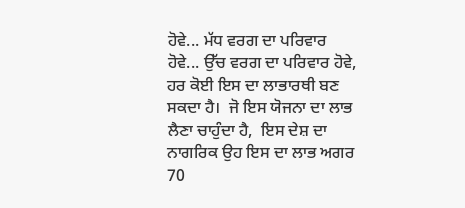ਹੋਵੇ... ਮੱਧ ਵਰਗ ਦਾ ਪਰਿਵਾਰ  ਹੋਵੇ... ਉੱਚ ਵਰਗ ਦਾ ਪਰਿਵਾਰ ਹੋਵੇ,  ਹਰ ਕੋਈ ਇਸ ਦਾ ਲਾਭਾਰਥੀ ਬਣ ਸਕਦਾ ਹੈ।  ਜੋ ਇਸ ਯੋਜਨਾ ਦਾ ਲਾਭ ਲੈਣਾ ਚਾਹੁੰਦਾ ਹੈ,  ਇਸ ਦੇਸ਼ ਦਾ ਨਾਗਰਿਕ ਉਹ ਇਸ ਦਾ ਲਾਭ ਅਗਰ 70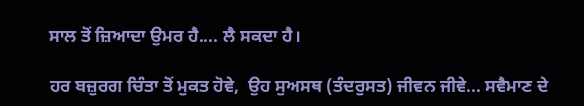ਸਾਲ ਤੋਂ ਜ਼ਿਆਦਾ ਉਮਰ ਹੈ.... ਲੈ ਸਕਦਾ ਹੈ।

ਹਰ ਬਜ਼ੁਰਗ ਚਿੰਤਾ ਤੋਂ ਮੁਕਤ ਹੋਵੇ,  ਉਹ ਸੁਅਸਥ (ਤੰਦਰੁਸਤ) ਜੀਵਨ ਜੀਵੇ... ਸਵੈਮਾਣ ਦੇ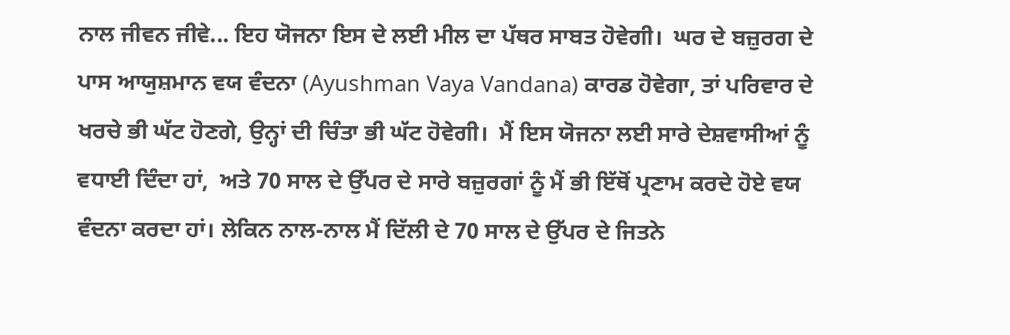ਨਾਲ ਜੀਵਨ ਜੀਵੇ... ਇਹ ਯੋਜਨਾ ਇਸ ਦੇ ਲਈ ਮੀਲ ਦਾ ਪੱਥਰ ਸਾਬਤ ਹੋਵੇਗੀ।  ਘਰ ਦੇ ਬਜ਼ੁਰਗ ਦੇ ਪਾਸ ਆਯੁਸ਼ਮਾਨ ਵਯ ਵੰਦਨਾ (Ayushman Vaya Vandana) ਕਾਰਡ ਹੋਵੇਗਾ, ਤਾਂ ਪਰਿਵਾਰ ਦੇ ਖਰਚੇ ਭੀ ਘੱਟ ਹੋਣਗੇ, ਉਨ੍ਹਾਂ ਦੀ ਚਿੰਤਾ ਭੀ ਘੱਟ ਹੋਵੇਗੀ।  ਮੈਂ ਇਸ ਯੋਜਨਾ ਲਈ ਸਾਰੇ ਦੇਸ਼ਵਾਸੀਆਂ ਨੂੰ ਵਧਾਈ ਦਿੰਦਾ ਹਾਂ,  ਅਤੇ 70 ਸਾਲ ਦੇ ਉੱਪਰ ਦੇ ਸਾਰੇ ਬਜ਼ੁਰਗਾਂ ਨੂੰ ਮੈਂ ਭੀ ਇੱਥੋਂ ਪ੍ਰਣਾਮ ਕਰਦੇ ਹੋਏ ਵਯ ਵੰਦਨਾ ਕਰਦਾ ਹਾਂ। ਲੇਕਿਨ ਨਾਲ-ਨਾਲ ਮੈਂ ਦਿੱਲੀ ਦੇ 70 ਸਾਲ ਦੇ ਉੱਪਰ ਦੇ ਜਿਤਨੇ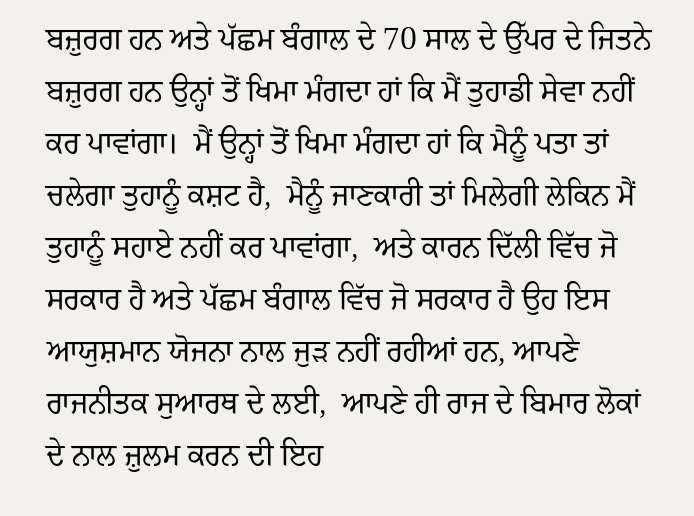ਬਜ਼ੁਰਗ ਹਨ ਅਤੇ ਪੱਛਮ ਬੰਗਾਲ ਦੇ 70 ਸਾਲ ਦੇ ਉੱਪਰ ਦੇ ਜਿਤਨੇ ਬਜ਼ੁਰਗ ਹਨ ਉਨ੍ਹਾਂ ਤੋਂ ਖਿਮਾ ਮੰਗਦਾ ਹਾਂ ਕਿ ਮੈਂ ਤੁਹਾਡੀ ਸੇਵਾ ਨਹੀਂ ਕਰ ਪਾਵਾਂਗਾ।  ਮੈਂ ਉਨ੍ਹਾਂ ਤੋਂ ਖਿਮਾ ਮੰਗਦਾ ਹਾਂ ਕਿ ਮੈਨੂੰ ਪਤਾ ਤਾਂ ਚਲੇਗਾ ਤੁਹਾਨੂੰ ਕਸ਼ਟ ਹੈ,  ਮੈਨੂੰ ਜਾਣਕਾਰੀ ਤਾਂ ਮਿਲੇਗੀ ਲੇਕਿਨ ਮੈਂ ਤੁਹਾਨੂੰ ਸਹਾਏ ਨਹੀਂ ਕਰ ਪਾਵਾਂਗਾ,  ਅਤੇ ਕਾਰਨ ਦਿੱਲੀ ਵਿੱਚ ਜੋ ਸਰਕਾਰ ਹੈ ਅਤੇ ਪੱਛਮ ਬੰਗਾਲ ਵਿੱਚ ਜੋ ਸਰਕਾਰ ਹੈ ਉਹ ਇਸ ਆਯੁਸ਼ਮਾਨ ਯੋਜਨਾ ਨਾਲ ਜੁੜ ਨਹੀਂ ਰਹੀਆਂ ਹਨ, ਆਪਣੇ ਰਾਜਨੀਤਕ ਸੁਆਰਥ ਦੇ ਲਈ,  ਆਪਣੇ ਹੀ ਰਾਜ ਦੇ ਬਿਮਾਰ ਲੋਕਾਂ ਦੇ ਨਾਲ ਜ਼ੁਲਮ ਕਰਨ ਦੀ ਇਹ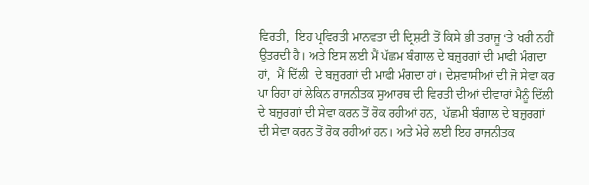ਵਿਰਤੀ,  ਇਹ ਪ੍ਰਵਿਰਤੀ ਮਾਨਵਤਾ ਦੀ ਦ੍ਰਿਸ਼ਟੀ ਤੋਂ ਕਿਸੇ ਭੀ ਤਰਾਜੂ ‘ਤੇ ਖਰੀ ਨਹੀਂ ਉਤਰਦੀ ਹੈ। ਅਤੇ ਇਸ ਲਈ ਮੈਂ ਪੱਛਮ ਬੰਗਾਲ ਦੇ ਬਜ਼ੁਰਗਾਂ ਦੀ ਮਾਫੀ ਮੰਗਦਾ ਹਾਂ,  ਮੈਂ ਦਿੱਲੀ  ਦੇ ਬਜ਼ੁਰਗਾਂ ਦੀ ਮਾਫੀ ਮੰਗਦਾ ਹਾਂ। ਦੇਸ਼ਵਾਸੀਆਂ ਦੀ ਜੋ ਸੇਵਾ ਕਰ ਪਾ ਰਿਹਾ ਹਾਂ ਲੇਕਿਨ ਰਾਜਨੀਤਕ ਸੁਆਰਥ ਦੀ ਵਿਰਤੀ ਦੀਆਂ ਦੀਵਾਰਾਂ ਮੈਨੂੰ ਦਿੱਲੀ  ਦੇ ਬਜ਼ੁਰਗਾਂ ਦੀ ਸੇਵਾ ਕਰਨ ਤੋਂ ਰੋਕ ਰਹੀਆਂ ਹਨ,  ਪੱਛਮੀ ਬੰਗਾਲ ਦੇ ਬਜ਼ੁਰਗਾਂ ਦੀ ਸੇਵਾ ਕਰਨ ਤੋਂ ਰੋਕ ਰਹੀਆਂ ਹਨ। ਅਤੇ ਮੇਰੇ ਲਈ ਇਹ ਰਾਜਨੀਤਕ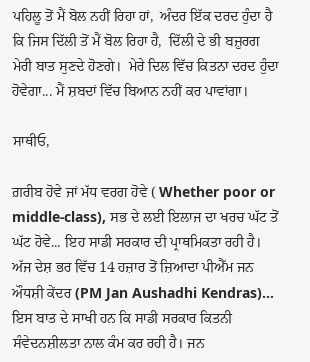ਪਹਿਲੂ ਤੋਂ ਮੈਂ ਬੋਲ ਨਹੀਂ ਰਿਹਾ ਹਾਂ,  ਅੰਦਰ ਇੱਕ ਦਰਦ ਹੁੰਦਾ ਹੈ ਕਿ ਜਿਸ ਦਿੱਲੀ ਤੋਂ ਮੈਂ ਬੋਲ ਰਿਹਾ ਹੈ,  ਦਿੱਲੀ ਦੇ ਭੀ ਬਜ਼ੁਰਗ ਮੇਰੀ ਬਾਤ ਸੁਣਦੇ ਹੋਣਗੇ।  ਮੇਰੇ ਦਿਲ ਵਿੱਚ ਕਿਤਨਾ ਦਰਦ ਹੁੰਦਾ ਹੋਵੇਗਾ... ਮੈਂ ਸ਼ਬਦਾਂ ਵਿੱਚ ਬਿਆਨ ਨਹੀਂ ਕਰ ਪਾਵਾਂਗਾ।

ਸਾਥੀਓ,

ਗ਼ਰੀਬ ਹੋਵੇ ਜਾਂ ਮੱਧ ਵਰਗ ਹੋਵੇ ( Whether poor or middle-class), ਸਭ ਦੇ ਲਈ ਇਲਾਜ ਦਾ ਖਰਚ ਘੱਟ ਤੋਂ ਘੱਟ ਹੋਵੇ... ਇਹ ਸਾਡੀ ਸਰਕਾਰ ਦੀ ਪ੍ਰਾਥਮਿਕਤਾ ਰਹੀ ਹੈ।  ਅੱਜ ਦੇਸ਼ ਭਰ ਵਿੱਚ 14 ਹਜ਼ਾਰ ਤੋਂ ਜ਼ਿਆਦਾ ਪੀਐੱਮ ਜਨ ਔਧਸ਼ੀ ਕੇਂਦਰ (PM Jan Aushadhi Kendras)... ਇਸ ਬਾਤ ਦੇ ਸਾਖੀ ਹਨ ਕਿ ਸਾਡੀ ਸਰਕਾਰ ਕਿਤਨੀ ਸੰਵੇਦਨਸ਼ੀਲਤਾ ਨਾਲ ਕੰਮ ਕਰ ਰਹੀ ਹੈ। ਜਨ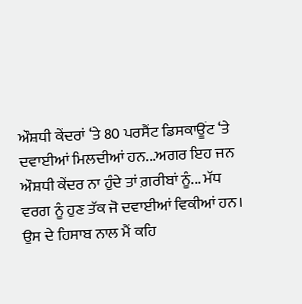ਔਸ਼ਧੀ ਕੇਂਦਰਾਂ ‘ਤੇ 80 ਪਰਸੈਂਟ ਡਿਸਕਾਊਂਟ ‘ਤੇ ਦਵਾਈਆਂ ਮਿਲਦੀਆਂ ਹਨ...ਅਗਰ ਇਹ ਜਨ ਔਸ਼ਧੀ ਕੇਂਦਰ ਨਾ ਹੁੰਦੇ ਤਾਂ ਗ਼ਰੀਬਾਂ ਨੂੰ... ਮੱਧ ਵਰਗ ਨੂੰ ਹੁਣ ਤੱਕ ਜੋ ਦਵਾਈਆਂ ਵਿਕੀਆਂ ਹਨ।  ਉਸ ਦੇ ਹਿਸਾਬ ਨਾਲ ਮੈਂ ਕਹਿ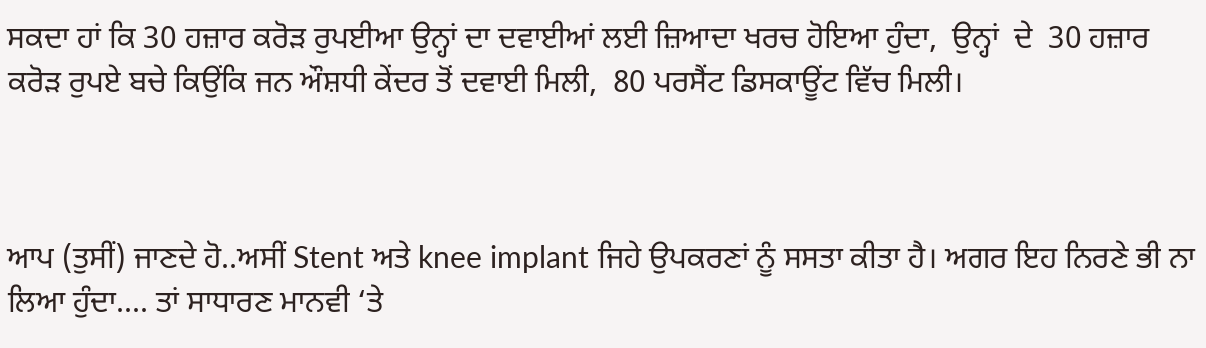ਸਕਦਾ ਹਾਂ ਕਿ 30 ਹਜ਼ਾਰ ਕਰੋੜ ਰੁਪਈਆ ਉਨ੍ਹਾਂ ਦਾ ਦਵਾਈਆਂ ਲਈ ਜ਼ਿਆਦਾ ਖਰਚ ਹੋਇਆ ਹੁੰਦਾ,  ਉਨ੍ਹਾਂ  ਦੇ  30 ਹਜ਼ਾਰ ਕਰੋੜ ਰੁਪਏ ਬਚੇ ਕਿਉਂਕਿ ਜਨ ਔਸ਼ਧੀ ਕੇਂਦਰ ਤੋਂ ਦਵਾਈ ਮਿਲੀ,  80 ਪਰਸੈਂਟ ਡਿਸਕਾਊਂਟ ਵਿੱਚ ਮਿਲੀ।



ਆਪ (ਤੁਸੀਂ) ਜਾਣਦੇ ਹੋ..ਅਸੀਂ Stent ਅਤੇ knee implant ਜਿਹੇ ਉਪਕਰਣਾਂ ਨੂੰ ਸਸਤਾ ਕੀਤਾ ਹੈ। ਅਗਰ ਇਹ ਨਿਰਣੇ ਭੀ ਨਾ ਲਿਆ ਹੁੰਦਾ.... ਤਾਂ ਸਾਧਾਰਣ ਮਾਨਵੀ ‘ਤੇ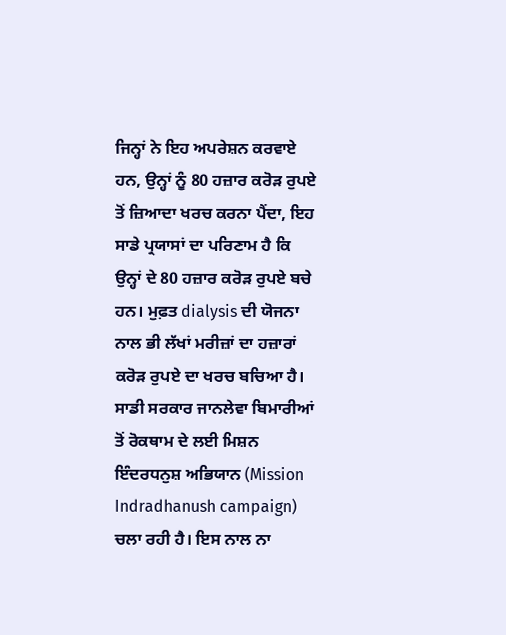ਜਿਨ੍ਹਾਂ ਨੇ ਇਹ ਅਪਰੇਸ਼ਨ ਕਰਵਾਏ ਹਨ, ਉਨ੍ਹਾਂ ਨੂੰ 80 ਹਜ਼ਾਰ ਕਰੋੜ ਰੁਪਏ ਤੋਂ ਜ਼ਿਆਦਾ ਖਰਚ ਕਰਨਾ ਪੈਂਦਾ, ਇਹ ਸਾਡੇ ਪ੍ਰਯਾਸਾਂ ਦਾ ਪਰਿਣਾਮ ਹੈ ਕਿ ਉਨ੍ਹਾਂ ਦੇ 80 ਹਜ਼ਾਰ ਕਰੋੜ ਰੁਪਏ ਬਚੇ ਹਨ। ਮੁਫ਼ਤ dialysis ਦੀ ਯੋਜਨਾ ਨਾਲ ਭੀ ਲੱਖਾਂ ਮਰੀਜ਼ਾਂ ਦਾ ਹਜ਼ਾਰਾਂ ਕਰੋੜ ਰੁਪਏ ਦਾ ਖਰਚ ਬਚਿਆ ਹੈ। ਸਾਡੀ ਸਰਕਾਰ ਜਾਨਲੇਵਾ ਬਿਮਾਰੀਆਂ ਤੋਂ ਰੋਕਥਾਮ ਦੇ ਲਈ ਮਿਸ਼ਨ ਇੰਦਰਧਨੁਸ਼ ਅਭਿਯਾਨ (Mission Indradhanush campaign) ਚਲਾ ਰਹੀ ਹੈ। ਇਸ ਨਾਲ ਨਾ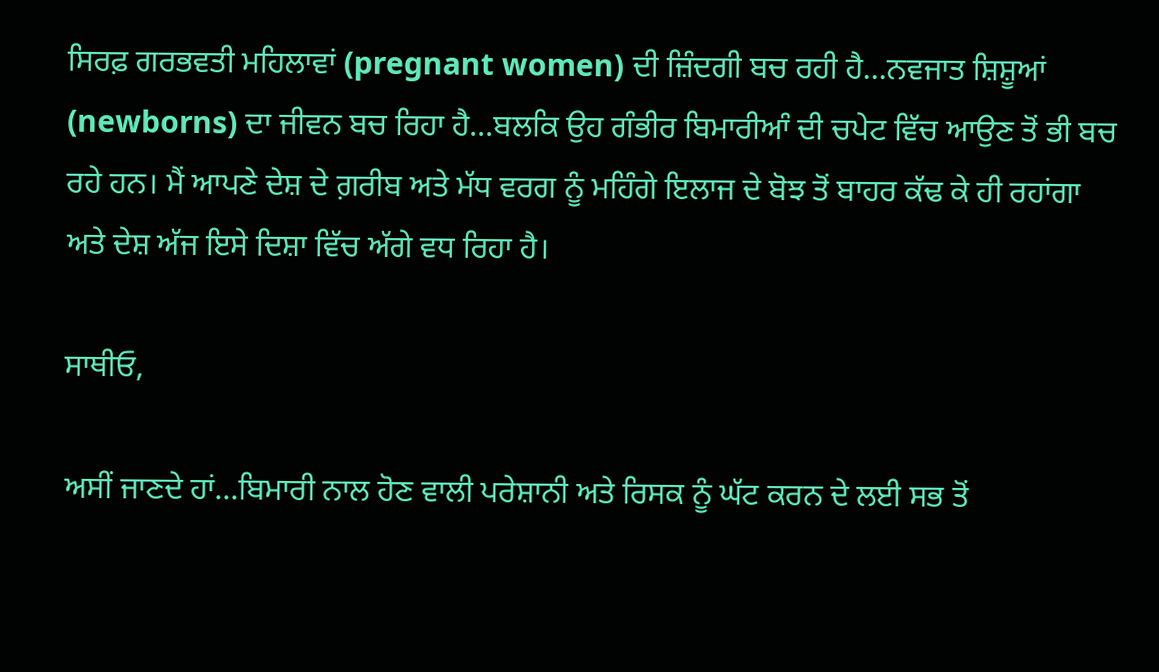ਸਿਰਫ਼ ਗਰਭਵਤੀ ਮਹਿਲਾਵਾਂ (pregnant women) ਦੀ ਜ਼ਿੰਦਗੀ ਬਚ ਰਹੀ ਹੈ...ਨਵਜਾਤ ਸ਼ਿਸ਼ੂਆਂ (newborns) ਦਾ ਜੀਵਨ ਬਚ ਰਿਹਾ ਹੈ...ਬਲਕਿ ਉਹ ਗੰਭੀਰ ਬਿਮਾਰੀਆੰ ਦੀ ਚਪੇਟ ਵਿੱਚ ਆਉਣ ਤੋਂ ਭੀ ਬਚ ਰਹੇ ਹਨ। ਮੈਂ ਆਪਣੇ ਦੇਸ਼ ਦੇ ਗ਼ਰੀਬ ਅਤੇ ਮੱਧ ਵਰਗ ਨੂੰ ਮਹਿੰਗੇ ਇਲਾਜ ਦੇ ਬੋਝ ਤੋਂ ਬਾਹਰ ਕੱਢ ਕੇ ਹੀ ਰਹਾਂਗਾ ਅਤੇ ਦੇਸ਼ ਅੱਜ ਇਸੇ ਦਿਸ਼ਾ ਵਿੱਚ ਅੱਗੇ ਵਧ ਰਿਹਾ ਹੈ।

ਸਾਥੀਓ,

ਅਸੀਂ ਜਾਣਦੇ ਹਾਂ...ਬਿਮਾਰੀ ਨਾਲ ਹੋਣ ਵਾਲੀ ਪਰੇਸ਼ਾਨੀ ਅਤੇ ਰਿਸਕ ਨੂੰ ਘੱਟ ਕਰਨ ਦੇ ਲਈ ਸਭ ਤੋਂ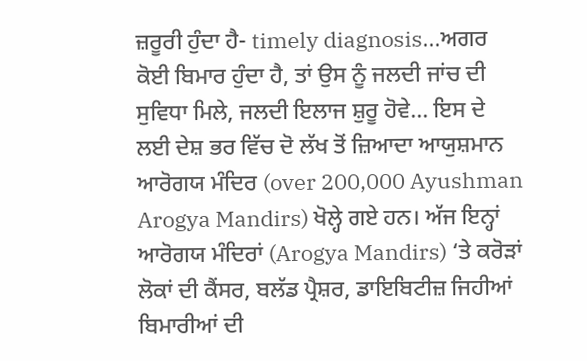ਜ਼ਰੂਰੀ ਹੁੰਦਾ ਹੈ- timely diagnosis...ਅਗਰ ਕੋਈ ਬਿਮਾਰ ਹੁੰਦਾ ਹੈ, ਤਾਂ ਉਸ ਨੂੰ ਜਲਦੀ ਜਾਂਚ ਦੀ ਸੁਵਿਧਾ ਮਿਲੇ, ਜਲਦੀ ਇਲਾਜ ਸ਼ੁਰੂ ਹੋਵੇ... ਇਸ ਦੇ ਲਈ ਦੇਸ਼ ਭਰ ਵਿੱਚ ਦੋ ਲੱਖ ਤੋਂ ਜ਼ਿਆਦਾ ਆਯੁਸ਼ਮਾਨ ਆਰੋਗਯ ਮੰਦਿਰ (over 200,000 Ayushman Arogya Mandirs) ਖੋਲ੍ਹੇ ਗਏ ਹਨ। ਅੱਜ ਇਨ੍ਹਾਂ ਆਰੋਗਯ ਮੰਦਿਰਾਂ (Arogya Mandirs) ‘ਤੇ ਕਰੋੜਾਂ ਲੋਕਾਂ ਦੀ ਕੈਂਸਰ, ਬਲੱਡ ਪ੍ਰੈਸ਼ਰ, ਡਾਇਬਿਟੀਜ਼ ਜਿਹੀਆਂ ਬਿਮਾਰੀਆਂ ਦੀ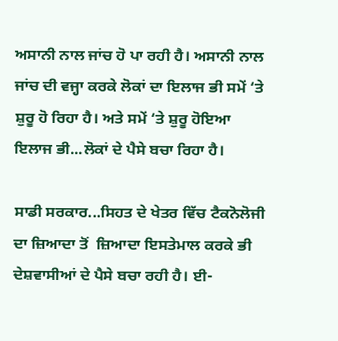ਅਸਾਨੀ ਨਾਲ ਜਾਂਚ ਹੋ ਪਾ ਰਹੀ ਹੈ। ਅਸਾਨੀ ਨਾਲ ਜਾਂਚ ਦੀ ਵਜ੍ਹਾ ਕਰਕੇ ਲੋਕਾਂ ਦਾ ਇਲਾਜ ਭੀ ਸਮੇਂ ‘ਤੇ ਸ਼ੁਰੂ ਹੋ ਰਿਹਾ ਹੈ। ਅਤੇ ਸਮੇਂ ‘ਤੇ ਸ਼ੁਰੂ ਹੋਇਆ ਇਲਾਜ ਭੀ...ਲੋਕਾਂ ਦੇ ਪੈਸੇ ਬਚਾ ਰਿਹਾ ਹੈ।

ਸਾਡੀ ਸਰਕਾਰ...ਸਿਹਤ ਦੇ ਖੇਤਰ ਵਿੱਚ ਟੈਕਨੋਲੋਜੀ ਦਾ ਜ਼ਿਆਦਾ ਤੋਂ  ਜ਼ਿਆਦਾ ਇਸਤੇਮਾਲ ਕਰਕੇ ਭੀ ਦੇਸ਼ਵਾਸੀਆਂ ਦੇ ਪੈਸੇ ਬਚਾ ਰਹੀ ਹੈ। ਈ-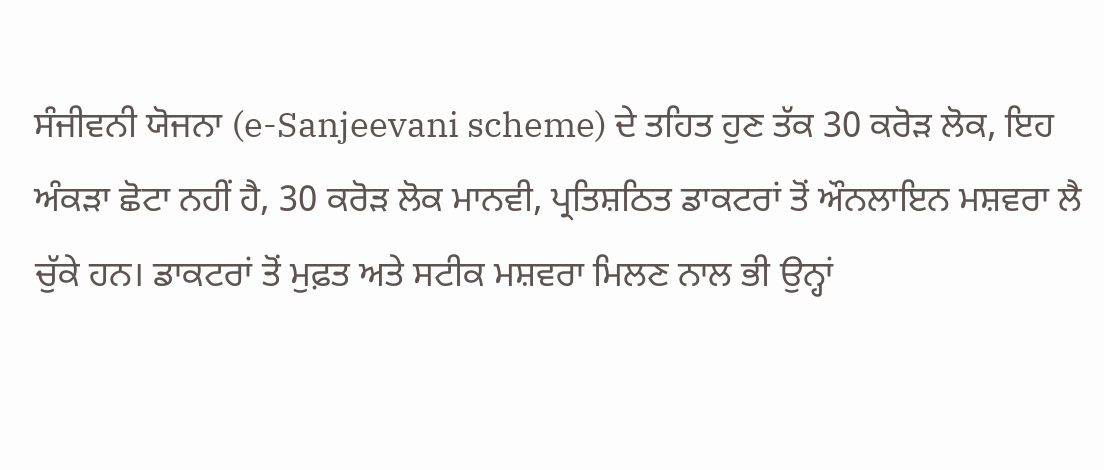ਸੰਜੀਵਨੀ ਯੋਜਨਾ (e-Sanjeevani scheme) ਦੇ ਤਹਿਤ ਹੁਣ ਤੱਕ 30 ਕਰੋੜ ਲੋਕ, ਇਹ ਅੰਕੜਾ ਛੋਟਾ ਨਹੀਂ ਹੈ, 30 ਕਰੋੜ ਲੋਕ ਮਾਨਵੀ, ਪ੍ਰਤਿਸ਼ਠਿਤ ਡਾਕਟਰਾਂ ਤੋਂ ਔਨਲਾਇਨ ਮਸ਼ਵਰਾ ਲੈ ਚੁੱਕੇ ਹਨ। ਡਾਕਟਰਾਂ ਤੋਂ ਮੁਫ਼ਤ ਅਤੇ ਸਟੀਕ ਮਸ਼ਵਰਾ ਮਿਲਣ ਨਾਲ ਭੀ ਉਨ੍ਹਾਂ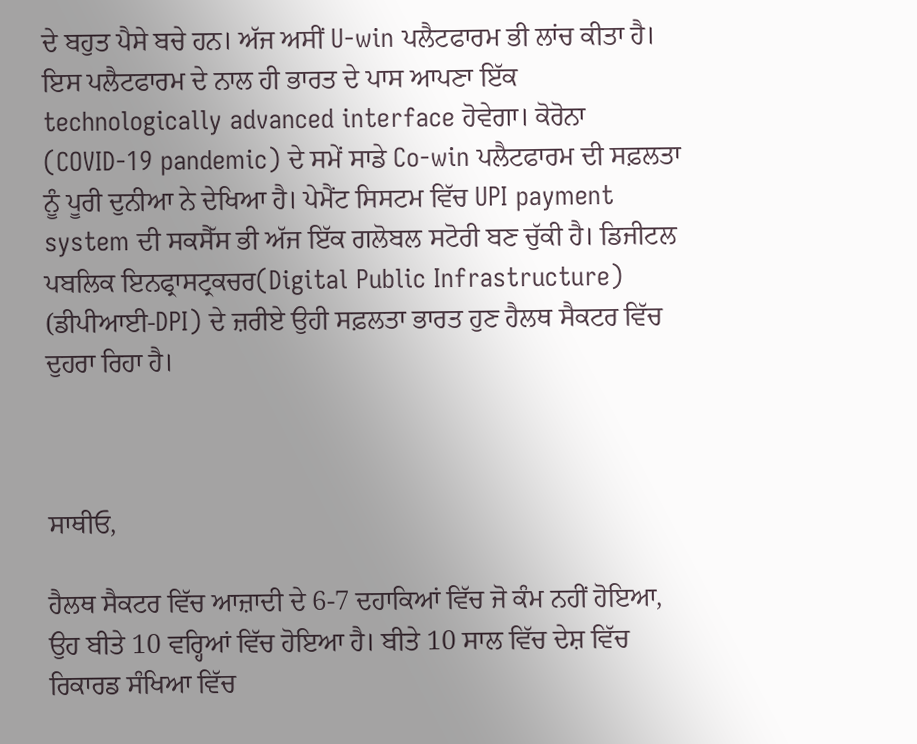ਦੇ ਬਹੁਤ ਪੈਸੇ ਬਚੇ ਹਨ। ਅੱਜ ਅਸੀਂ U-win ਪਲੈਟਫਾਰਮ ਭੀ ਲਾਂਚ ਕੀਤਾ ਹੈ। ਇਸ ਪਲੈਟਫਾਰਮ ਦੇ ਨਾਲ ਹੀ ਭਾਰਤ ਦੇ ਪਾਸ ਆਪਣਾ ਇੱਕ technologically advanced interface ਹੋਵੇਗਾ। ਕੋਰੋਨਾ (COVID-19 pandemic) ਦੇ ਸਮੇਂ ਸਾਡੇ Co-win ਪਲੈਟਫਾਰਮ ਦੀ ਸਫ਼ਲਤਾ ਨੂੰ ਪੂਰੀ ਦੁਨੀਆ ਨੇ ਦੇਖਿਆ ਹੈ। ਪੇਮੈਂਟ ਸਿਸਟਮ ਵਿੱਚ UPI payment system ਦੀ ਸਕਸੈੱਸ ਭੀ ਅੱਜ ਇੱਕ ਗਲੋਬਲ ਸਟੋਰੀ ਬਣ ਚੁੱਕੀ ਹੈ। ਡਿਜੀਟਲ ਪਬਲਿਕ ਇਨਫ੍ਰਾਸਟ੍ਰਕਚਰ(Digital Public Infrastructure) (ਡੀਪੀਆਈ-DPI) ਦੇ ਜ਼ਰੀਏ ਉਹੀ ਸਫ਼ਲਤਾ ਭਾਰਤ ਹੁਣ ਹੈਲਥ ਸੈਕਟਰ ਵਿੱਚ ਦੁਹਰਾ ਰਿਹਾ ਹੈ।



ਸਾਥੀਓ,

ਹੈਲਥ ਸੈਕਟਰ ਵਿੱਚ ਆਜ਼ਾਦੀ ਦੇ 6-7 ਦਹਾਕਿਆਂ ਵਿੱਚ ਜੋ ਕੰਮ ਨਹੀਂ ਹੋਇਆ, ਉਹ ਬੀਤੇ 10 ਵਰ੍ਹਿਆਂ ਵਿੱਚ ਹੋਇਆ ਹੈ। ਬੀਤੇ 10 ਸਾਲ ਵਿੱਚ ਦੇਸ਼ ਵਿੱਚ ਰਿਕਾਰਡ ਸੰਖਿਆ ਵਿੱਚ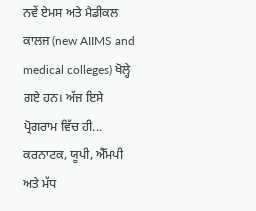ਨਵੇਂ ਏਮਸ ਅਤੇ ਮੈਡੀਕਲ ਕਾਲਜ (new AIIMS and medical colleges) ਖੋਲ੍ਹੇ ਗਏ ਹਨ। ਅੱਜ ਇਸੇ ਪ੍ਰੋਗਰਾਮ ਵਿੱਚ ਹੀ... ਕਰਨਾਟਕ, ਯੂਪੀ, ਐੱਮਪੀ ਅਤੇ ਮੱਧ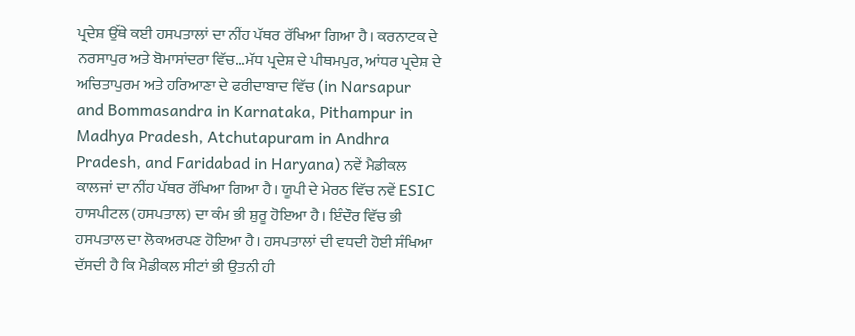ਪ੍ਰਦੇਸ਼ ਉੱਥੇ ਕਈ ਹਸਪਤਾਲਾਂ ਦਾ ਨੀਂਹ ਪੱਥਰ ਰੱਖਿਆ ਗਿਆ ਹੈ। ਕਰਨਾਟਕ ਦੇ ਨਰਸਾਪੁਰ ਅਤੇ ਬੋਮਾਸਾਂਦਰਾ ਵਿੱਚ...ਮੱਧ ਪ੍ਰਦੇਸ਼ ਦੇ ਪੀਥਮਪੁਰ, ਆਂਧਰ ਪ੍ਰਦੇਸ਼ ਦੇ ਅਚਿਤਾਪੁਰਮ ਅਤੇ ਹਰਿਆਣਾ ਦੇ ਫਰੀਦਾਬਾਦ ਵਿੱਚ (in Narsapur and Bommasandra in Karnataka, Pithampur in Madhya Pradesh, Atchutapuram in Andhra Pradesh, and Faridabad in Haryana) ਨਵੇਂ ਮੈਡੀਕਲ ਕਾਲਜਾਂ ਦਾ ਨੀਂਹ ਪੱਥਰ ਰੱਖਿਆ ਗਿਆ ਹੈ। ਯੂਪੀ ਦੇ ਮੇਰਠ ਵਿੱਚ ਨਵੇਂ ESIC ਹਾਸਪੀਟਲ (ਹਸਪਤਾਲ) ਦਾ ਕੰਮ ਭੀ ਸ਼ੁਰੂ ਹੋਇਆ ਹੈ। ਇੰਦੌਰ ਵਿੱਚ ਭੀ ਹਸਪਤਾਲ ਦਾ ਲੋਕਅਰਪਣ ਹੋਇਆ ਹੈ। ਹਸਪਤਾਲਾਂ ਦੀ ਵਧਦੀ ਹੋਈ ਸੰਖਿਆ ਦੱਸਦੀ ਹੈ ਕਿ ਮੈਡੀਕਲ ਸੀਟਾਂ ਭੀ ਉਤਨੀ ਹੀ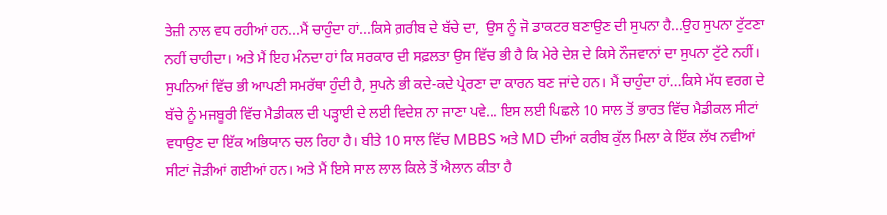ਤੇਜ਼ੀ ਨਾਲ ਵਧ ਰਹੀਆਂ ਹਨ...ਮੈਂ ਚਾਹੁੰਦਾ ਹਾਂ...ਕਿਸੇ ਗ਼ਰੀਬ ਦੇ ਬੱਚੇ ਦਾ,  ਉਸ ਨੂੰ ਜੋ ਡਾਕਟਰ ਬਣਾਉਣ ਦੀ ਸੁਪਨਾ ਹੈ...ਉਹ ਸੁਪਨਾ ਟੁੱਟਣਾ ਨਹੀਂ ਚਾਹੀਦਾ। ਅਤੇ ਮੈਂ ਇਹ ਮੰਨਦਾ ਹਾਂ ਕਿ ਸਰਕਾਰ ਦੀ ਸਫ਼ਲਤਾ ਉਸ ਵਿੱਚ ਭੀ ਹੈ ਕਿ ਮੇਰੇ ਦੇਸ਼ ਦੇ ਕਿਸੇ ਨੌਜਵਾਨਾਂ ਦਾ ਸੁਪਨਾ ਟੁੱਟੇ ਨਹੀਂ। ਸੁਪਨਿਆਂ ਵਿੱਚ ਭੀ ਆਪਣੀ ਸਮਰੱਥਾ ਹੁੰਦੀ ਹੈ, ਸੁਪਨੇ ਭੀ ਕਦੇ-ਕਦੇ ਪ੍ਰੇਰਣਾ ਦਾ ਕਾਰਨ ਬਣ ਜਾਂਦੇ ਹਨ। ਮੈਂ ਚਾਹੁੰਦਾ ਹਾਂ...ਕਿਸੇ ਮੱਧ ਵਰਗ ਦੇ ਬੱਚੇ ਨੂੰ ਮਜਬੂਰੀ ਵਿੱਚ ਮੈਡੀਕਲ ਦੀ ਪੜ੍ਹਾਈ ਦੇ ਲਈ ਵਿਦੇਸ਼ ਨਾ ਜਾਣਾ ਪਵੇ... ਇਸ ਲਈ ਪਿਛਲੇ 10 ਸਾਲ ਤੋਂ ਭਾਰਤ ਵਿੱਚ ਮੈਡੀਕਲ ਸੀਟਾਂ ਵਧਾਉਣ ਦਾ ਇੱਕ ਅਭਿਯਾਨ ਚਲ ਰਿਹਾ ਹੈ। ਬੀਤੇ 10 ਸਾਲ ਵਿੱਚ MBBS ਅਤੇ MD ਦੀਆਂ ਕਰੀਬ ਕੁੱਲ ਮਿਲਾ ਕੇ ਇੱਕ ਲੱਖ ਨਵੀਆਂ ਸੀਟਾਂ ਜੋੜੀਆਂ ਗਈਆਂ ਹਨ। ਅਤੇ ਮੈਂ ਇਸੇ ਸਾਲ ਲਾਲ ਕਿਲੇ ਤੋਂ ਐਲਾਨ ਕੀਤਾ ਹੈ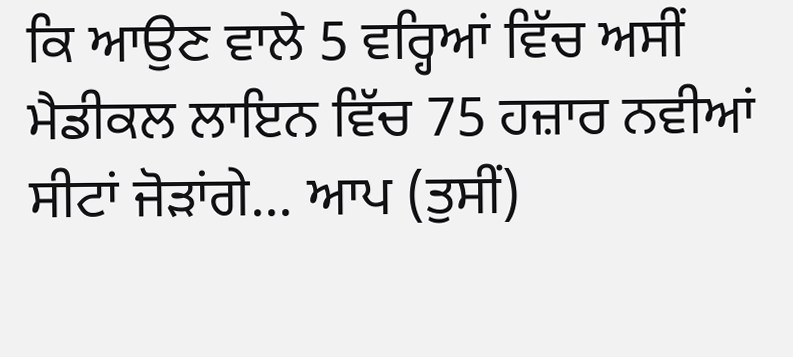ਕਿ ਆਉਣ ਵਾਲੇ 5 ਵਰ੍ਹਿਆਂ ਵਿੱਚ ਅਸੀਂ ਮੈਡੀਕਲ ਲਾਇਨ ਵਿੱਚ 75 ਹਜ਼ਾਰ ਨਵੀਆਂ ਸੀਟਾਂ ਜੋੜਾਂਗੇ... ਆਪ (ਤੁਸੀਂ)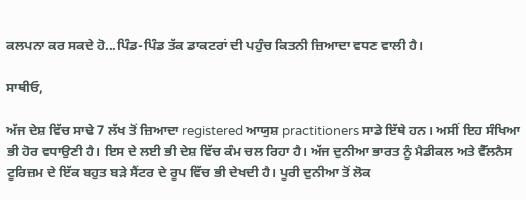ਕਲਪਨਾ ਕਰ ਸਕਦੇ ਹੋ...ਪਿੰਡ-ਪਿੰਡ ਤੱਕ ਡਾਕਟਰਾਂ ਦੀ ਪਹੁੰਚ ਕਿਤਨੀ ਜ਼ਿਆਦਾ ਵਧਣ ਵਾਲੀ ਹੈ।

ਸਾਥੀਓ,

ਅੱਜ ਦੇਸ਼ ਵਿੱਚ ਸਾਢੇ 7 ਲੱਖ ਤੋਂ ਜ਼ਿਆਦਾ registered ਆਯੁਸ਼ practitioners ਸਾਡੇ ਇੱਥੇ ਹਨ। ਅਸੀਂ ਇਹ ਸੰਖਿਆ ਭੀ ਹੋਰ ਵਧਾਉਣੀ ਹੈ। ਇਸ ਦੇ ਲਈ ਭੀ ਦੇਸ਼ ਵਿੱਚ ਕੰਮ ਚਲ ਰਿਹਾ ਹੈ। ਅੱਜ ਦੁਨੀਆ ਭਾਰਤ ਨੂੰ ਮੈਡੀਕਲ ਅਤੇ ਵੈੱਲਨੈਸ ਟੂਰਿਜ਼ਮ ਦੇ ਇੱਕ ਬਹੁਤ ਬੜੇ ਸੈਂਟਰ ਦੇ ਰੂਪ ਵਿੱਚ ਭੀ ਦੇਖਦੀ ਹੈ। ਪੂਰੀ ਦੁਨੀਆ ਤੋਂ ਲੋਕ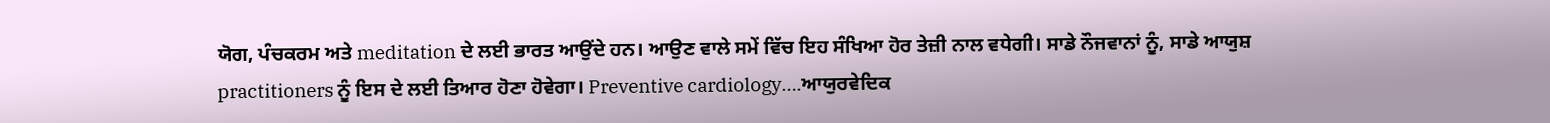ਯੋਗ, ਪੰਚਕਰਮ ਅਤੇ meditation ਦੇ ਲਈ ਭਾਰਤ ਆਉਂਦੇ ਹਨ। ਆਉਣ ਵਾਲੇ ਸਮੇਂ ਵਿੱਚ ਇਹ ਸੰਖਿਆ ਹੋਰ ਤੇਜ਼ੀ ਨਾਲ ਵਧੇਗੀ। ਸਾਡੇ ਨੌਜਵਾਨਾਂ ਨੂੰ, ਸਾਡੇ ਆਯੁਸ਼ practitioners ਨੂੰ ਇਸ ਦੇ ਲਈ ਤਿਆਰ ਹੋਣਾ ਹੋਵੇਗਾ। Preventive cardiology….ਆਯੁਰਵੇਦਿਕ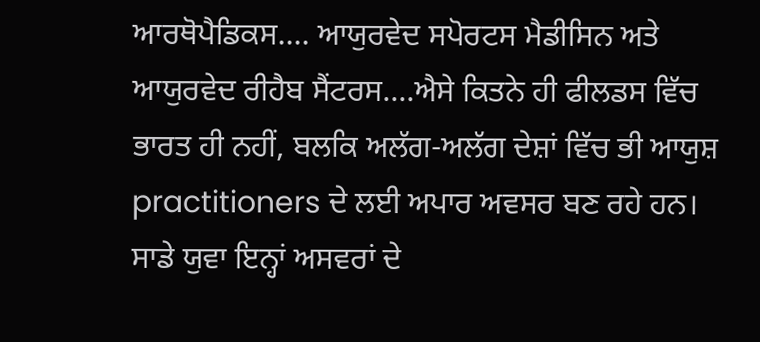ਆਰਥੋਪੈਡਿਕਸ.... ਆਯੁਰਵੇਦ ਸਪੋਰਟਸ ਮੈਡੀਸਿਨ ਅਤੇ ਆਯੁਰਵੇਦ ਰੀਹੈਬ ਸੈਂਟਰਸ....ਐਸੇ ਕਿਤਨੇ ਹੀ ਫੀਲਡਸ ਵਿੱਚ ਭਾਰਤ ਹੀ ਨਹੀਂ, ਬਲਕਿ ਅਲੱਗ-ਅਲੱਗ ਦੇਸ਼ਾਂ ਵਿੱਚ ਭੀ ਆਯੁਸ਼ practitioners ਦੇ ਲਈ ਅਪਾਰ ਅਵਸਰ ਬਣ ਰਹੇ ਹਨ। ਸਾਡੇ ਯੁਵਾ ਇਨ੍ਹਾਂ ਅਸਵਰਾਂ ਦੇ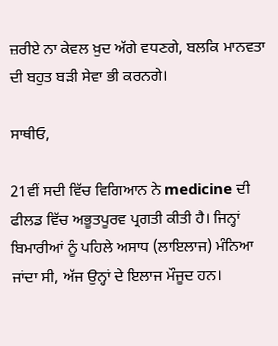ਜ਼ਰੀਏ ਨਾ ਕੇਵਲ ਖ਼ੁਦ ਅੱਗੇ ਵਧਣਗੇ, ਬਲਕਿ ਮਾਨਵਤਾ ਦੀ ਬਹੁਤ ਬੜੀ ਸੇਵਾ ਭੀ ਕਰਨਗੇ।

ਸਾਥੀਓ,

21ਵੀਂ ਸਦੀ ਵਿੱਚ ਵਿਗਿਆਨ ਨੇ medicine ਦੀ ਫੀਲਡ ਵਿੱਚ ਅਭੂਤਪੂਰਵ ਪ੍ਰਗਤੀ ਕੀਤੀ ਹੈ। ਜਿਨ੍ਹਾਂ ਬਿਮਾਰੀਆਂ ਨੂੰ ਪਹਿਲੇ ਅਸਾਧ (ਲਾਇਲਾਜ) ਮੰਨਿਆ ਜਾਂਦਾ ਸੀ, ਅੱਜ ਉਨ੍ਹਾਂ ਦੇ ਇਲਾਜ ਮੌਜੂਦ ਹਨ।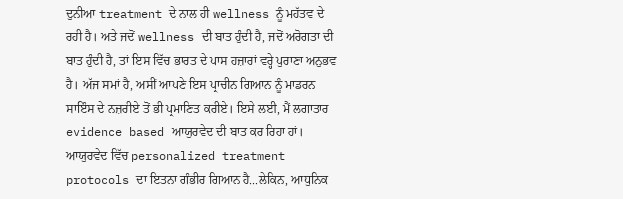ਦੁਨੀਆ treatment ਦੇ ਨਾਲ ਹੀ wellness ਨੂੰ ਮਹੱਤਵ ਦੇ ਰਹੀ ਹੈ। ਅਤੇ ਜਦੋਂ wellness ਦੀ ਬਾਤ ਹੁੰਦੀ ਹੈ, ਜਦੋਂ ਅਰੋਗਤਾ ਦੀ ਬਾਤ ਹੁੰਦੀ ਹੈ, ਤਾਂ ਇਸ ਵਿੱਚ ਭਾਰਤ ਦੇ ਪਾਸ ਹਜ਼ਾਰਾਂ ਵਰ੍ਹੇ ਪੁਰਾਣਾ ਅਨੁਭਵ ਹੈ। ਅੱਜ ਸਮਾਂ ਹੈ, ਅਸੀਂ ਆਪਣੇ ਇਸ ਪ੍ਰਾਚੀਨ ਗਿਆਨ ਨੂੰ ਮਾਡਰਨ ਸਾਇੰਸ ਦੇ ਨਜ਼ਰੀਏ ਤੋਂ ਭੀ ਪ੍ਰਮਾਣਿਤ ਕਰੀਏ। ਇਸੇ ਲਈ, ਮੈਂ ਲਗਾਤਾਰ evidence based ਆਯੁਰਵੇਦ ਦੀ ਬਾਤ ਕਰ ਰਿਹਾ ਹਾਂ। ਆਯੁਰਵੇਦ ਵਿੱਚ personalized treatment protocols ਦਾ ਇਤਨਾ ਗੰਭੀਰ ਗਿਆਨ ਹੈ...ਲੇਕਿਨ, ਆਧੁਨਿਕ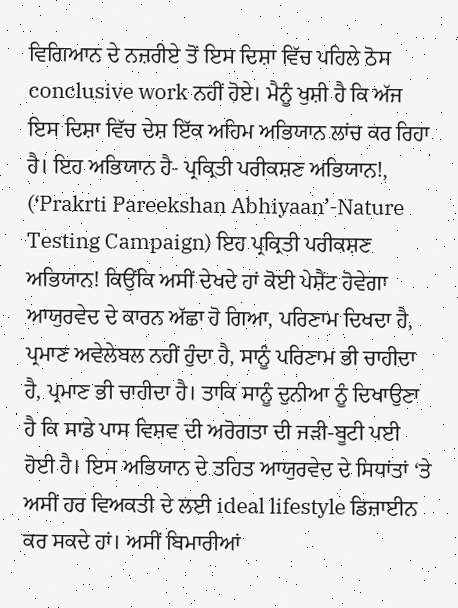ਵਿਗਿਆਨ ਦੇ ਨਜ਼ਰੀਏ ਤੋਂ ਇਸ ਦਿਸ਼ਾ ਵਿੱਚ ਪਹਿਲੇ ਠੋਸ conclusive work ਨਹੀਂ ਹੋਏ। ਮੈਨੂੰ ਖੁਸ਼ੀ ਹੈ ਕਿ ਅੱਜ ਇਸ ਦਿਸ਼ਾ ਵਿੱਚ ਦੇਸ਼ ਇੱਕ ਅਹਿਮ ਅਭਿਯਾਨ ਲਾਂਚ ਕਰ ਰਿਹਾ ਹੈ। ਇਹ ਅਭਿਯਾਨ ਹੈ- ਪ੍ਰਕ੍ਰਿਤੀ ਪਰੀਕਸ਼ਣ ਅਭਿਯਾਨ!, (‘Prakrti Pareekshan Abhiyaan’-Nature Testing Campaign) ਇਹ ਪ੍ਰਕ੍ਰਿਤੀ ਪਰੀਕਸ਼ਣ ਅਭਿਯਾਨ! ਕਿਉਂਕਿ ਅਸੀਂ ਦੇਖਦੇ ਹਾਂ ਕੋਈ ਪੇਸ਼ੈਂਟ ਹੋਵੇਗਾ ਆਯੁਰਵੇਦ ਦੇ ਕਾਰਨ ਅੱਛਾ ਹੋ ਗਿਆ, ਪਰਿਣਾਮ ਦਿਖਦਾ ਹੈ, ਪ੍ਰਮਾਣ ਅਵੇਲੇਬਲ ਨਹੀਂ ਹੁੰਦਾ ਹੈ, ਸਾਨੂੰ ਪਰਿਣਾਮ ਭੀ ਚਾਹੀਦਾ ਹੈ, ਪ੍ਰਮਾਣ ਭੀ ਚਾਹੀਦਾ ਹੈ। ਤਾਕਿ ਸਾਨੂੰ ਦੁਨੀਆ ਨੂੰ ਦਿਖਾਉਣਾ ਹੈ ਕਿ ਸਾਡੇ ਪਾਸ ਵਿਸ਼ਵ ਦੀ ਅਰੋਗਤਾ ਦੀ ਜੜੀ-ਬੂਟੀ ਪਈ ਹੋਈ ਹੈ। ਇਸ ਅਭਿਯਾਨ ਦੇ ਤਹਿਤ ਆਯੁਰਵੇਦ ਦੇ ਸਿਧਾਂਤਾਂ ‘ਤੇ ਅਸੀਂ ਹਰ ਵਿਅਕਤੀ ਦੇ ਲਈ ideal lifestyle ਡਿਜ਼ਾਈਨ ਕਰ ਸਕਦੇ ਹਾਂ। ਅਸੀਂ ਬਿਮਾਰੀਆਂ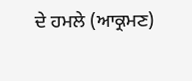ਦੇ ਹਮਲੇ (ਆਕ੍ਰਮਣ)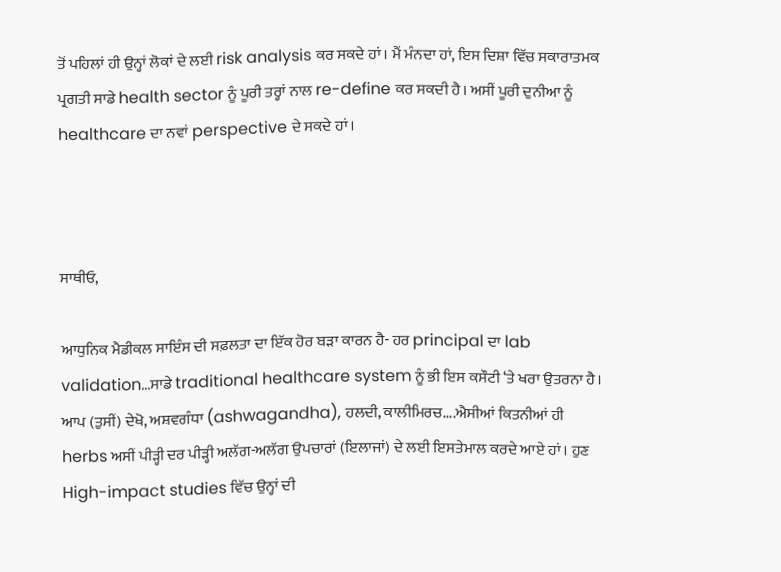ਤੋਂ ਪਹਿਲਾਂ ਹੀ ਉਨ੍ਹਾਂ ਲੋਕਾਂ ਦੇ ਲਈ risk analysis ਕਰ ਸਕਦੇ ਹਾਂ। ਮੈਂ ਮੰਨਦਾ ਹਾਂ, ਇਸ ਦਿਸ਼ਾ ਵਿੱਚ ਸਕਾਰਾਤਮਕ ਪ੍ਰਗਤੀ ਸਾਡੇ health sector ਨੂੰ ਪੂਰੀ ਤਰ੍ਹਾਂ ਨਾਲ re-define ਕਰ ਸਕਦੀ ਹੈ। ਅਸੀਂ ਪੂਰੀ ਦੁਨੀਆ ਨੂੰ healthcare ਦਾ ਨਵਾਂ perspective ਦੇ ਸਕਦੇ ਹਾਂ।



ਸਾਥੀਓ,

ਆਧੁਨਿਕ ਮੈਡੀਕਲ ਸਾਇੰਸ ਦੀ ਸਫ਼ਲਤਾ ਦਾ ਇੱਕ ਹੋਰ ਬੜਾ ਕਾਰਨ ਹੈ- ਹਰ principal ਦਾ lab validation...ਸਾਡੇ traditional healthcare system ਨੂੰ ਭੀ ਇਸ ਕਸੌਟੀ ‘ਤੇ ਖਰਾ ਉਤਰਨਾ ਹੈ। ਆਪ (ਤੁਸੀਂ) ਦੇਖੋ, ਅਸ਼ਵਗੰਧਾ (ashwagandha), ਹਲਦੀ, ਕਾਲੀਮਿਰਚ....ਐਸੀਆਂ ਕਿਤਨੀਆਂ ਹੀ herbs ਅਸੀਂ ਪੀੜ੍ਹੀ ਦਰ ਪੀੜ੍ਹੀ ਅਲੱਗ-ਅਲੱਗ ਉਪਚਾਰਾਂ (ਇਲਾਜਾਂ) ਦੇ ਲਈ ਇਸਤੇਮਾਲ ਕਰਦੇ ਆਏ ਹਾਂ। ਹੁਣ High-impact studies ਵਿੱਚ ਉਨ੍ਹਾਂ ਦੀ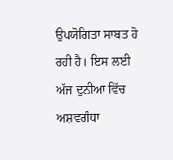ਉਪਯੋਗਿਤਾ ਸਾਬਤ ਹੋ ਰਹੀ ਹੈ। ਇਸ ਲਈ ਅੱਜ ਦੁਨੀਆ ਵਿੱਚ ਅਸ਼ਵਗੰਧਾ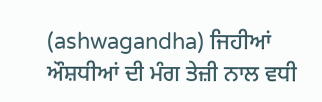(ashwagandha) ਜਿਹੀਆਂ ਔਸ਼ਧੀਆਂ ਦੀ ਮੰਗ ਤੇਜ਼ੀ ਨਾਲ ਵਧੀ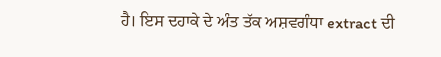ਹੈ। ਇਸ ਦਹਾਕੇ ਦੇ ਅੰਤ ਤੱਕ ਅਸ਼ਵਗੰਧਾ extract ਦੀ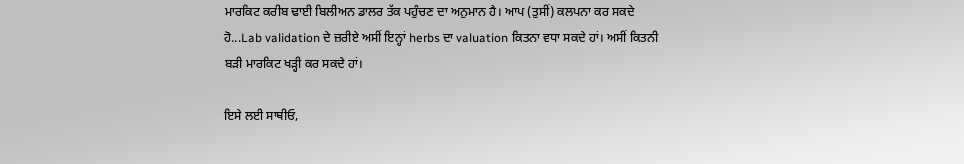ਮਾਰਕਿਟ ਕਰੀਬ ਢਾਈ ਬਿਲੀਅਨ ਡਾਲਰ ਤੱਕ ਪਹੁੰਚਣ ਦਾ ਅਨੁਮਾਨ ਹੈ। ਆਪ (ਤੁਸੀਂ) ਕਲਪਨਾ ਕਰ ਸਕਦੇ ਹੋ...Lab validation ਦੇ ਜ਼ਰੀਏ ਅਸੀਂ ਇਨ੍ਹਾਂ herbs ਦਾ valuation ਕਿਤਨਾ ਵਧਾ ਸਕਦੇ ਹਾਂ। ਅਸੀਂ ਕਿਤਨੀ ਬੜੀ ਮਾਰਕਿਟ ਖੜ੍ਹੀ ਕਰ ਸਕਦੇ ਹਾਂ।

ਇਸੇ ਲਈ ਸਾਥੀਓ,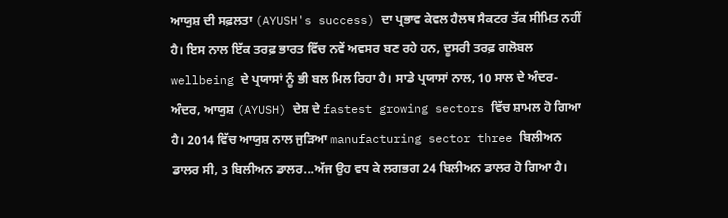ਆਯੁਸ਼ ਦੀ ਸਫ਼ਲਤਾ (AYUSH's success) ਦਾ ਪ੍ਰਭਾਵ ਕੇਵਲ ਹੈਲਥ ਸੈਕਟਰ ਤੱਕ ਸੀਮਿਤ ਨਹੀਂ ਹੈ। ਇਸ ਨਾਲ ਇੱਕ ਤਰਫ਼ ਭਾਰਤ ਵਿੱਚ ਨਵੇਂ ਅਵਸਰ ਬਣ ਰਹੇ ਹਨ, ਦੂਸਰੀ ਤਰਫ਼ ਗਲੋਬਲ wellbeing ਦੇ ਪ੍ਰਯਾਸਾਂ ਨੂੰ ਭੀ ਬਲ ਮਿਲ ਰਿਹਾ ਹੈ। ਸਾਡੇ ਪ੍ਰਯਾਸਾਂ ਨਾਲ, 10 ਸਾਲ ਦੇ ਅੰਦਰ-ਅੰਦਰ, ਆਯੁਸ਼ (AYUSH) ਦੇਸ਼ ਦੇ fastest growing sectors ਵਿੱਚ ਸ਼ਾਮਲ ਹੋ ਗਿਆ ਹੈ। 2014 ਵਿੱਚ ਆਯੁਸ਼ ਨਾਲ ਜੁੜਿਆ manufacturing sector three ਬਿਲੀਅਨ ਡਾਲਰ ਸੀ, 3 ਬਿਲੀਅਨ ਡਾਲਰ...ਅੱਜ ਉਹ ਵਧ ਕੇ ਲਗਭਗ 24 ਬਿਲੀਅਨ ਡਾਲਰ ਹੋ ਗਿਆ ਹੈ।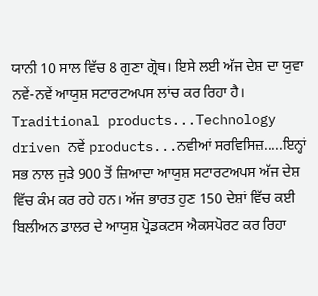ਯਾਨੀ 10 ਸਾਲ ਵਿੱਚ 8 ਗੁਣਾ ਗ੍ਰੋਥ। ਇਸੇ ਲਈ ਅੱਜ ਦੇਸ਼ ਦਾ ਯੁਵਾ ਨਵੇਂ-ਨਵੇਂ ਆਯੁਸ਼ ਸਟਾਰਟਅਪਸ ਲਾਂਚ ਕਰ ਰਿਹਾ ਹੈ। Traditional products...Technology driven ਨਵੇਂ products...ਨਵੀਆਂ ਸਰਵਿਸਿਜ਼.....ਇਨ੍ਹਾਂ ਸਭ ਨਾਲ ਜੁੜੇ 900 ਤੋਂ ਜ਼ਿਆਦਾ ਆਯੁਸ਼ ਸਟਾਰਟਅਪਸ ਅੱਜ ਦੇਸ਼ ਵਿੱਚ ਕੰਮ ਕਰ ਰਹੇ ਹਨ। ਅੱਜ ਭਾਰਤ ਹੁਣ 150 ਦੇਸ਼ਾਂ ਵਿੱਚ ਕਈ ਬਿਲੀਅਨ ਡਾਲਰ ਦੇ ਆਯੁਸ਼ ਪ੍ਰੋਡਕਟਸ ਐਕਸਪੋਰਟ ਕਰ ਰਿਹਾ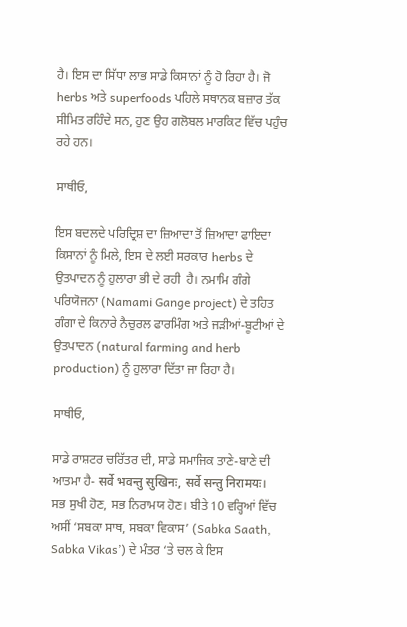ਹੈ। ਇਸ ਦਾ ਸਿੱਧਾ ਲਾਭ ਸਾਡੇ ਕਿਸਾਨਾਂ ਨੂੰ ਹੋ ਰਿਹਾ ਹੈ। ਜੋ herbs ਅਤੇ superfoods ਪਹਿਲੇ ਸਥਾਨਕ ਬਜ਼ਾਰ ਤੱਕ ਸੀਮਿਤ ਰਹਿੰਦੇ ਸਨ, ਹੁਣ ਉਹ ਗਲੋਬਲ ਮਾਰਕਿਟ ਵਿੱਚ ਪਹੁੰਚ ਰਹੇ ਹਨ।

ਸਾਥੀਓ,

ਇਸ ਬਦਲਦੇ ਪਰਿਦ੍ਰਿਸ਼ ਦਾ ਜ਼ਿਆਦਾ ਤੋਂ ਜ਼ਿਆਦਾ ਫਾਇਦਾ ਕਿਸਾਨਾਂ ਨੂੰ ਮਿਲੇ, ਇਸ ਦੇ ਲਈ ਸਰਕਾਰ herbs ਦੇ ਉਤਪਾਦਨ ਨੂੰ ਹੁਲਾਰਾ ਭੀ ਦੇ ਰਹੀ  ਹੈ। ਨਮਾਮਿ ਗੰਗੇ ਪਰਿਯੋਜਨਾ (Namami Gange project) ਦੇ ਤਹਿਤ ਗੰਗਾ ਦੇ ਕਿਨਾਰੇ ਨੈਚੁਰਲ ਫਾਰਮਿੰਗ ਅਤੇ ਜੜੀਆਂ-ਬੂਟੀਆਂ ਦੇ ਉਤਪਾਦਨ (natural farming and herb production) ਨੂੰ ਹੁਲਾਰਾ ਦਿੱਤਾ ਜਾ ਰਿਹਾ ਹੈ।

ਸਾਥੀਓ,

ਸਾਡੇ ਰਾਸ਼ਟਰ ਚਰਿੱਤਰ ਦੀ, ਸਾਡੇ ਸਮਾਜਿਕ ਤਾਣੇ-ਬਾਣੇ ਦੀ ਆਤਮਾ ਹੈ- सर्वे भवन्तु सुखिनः, सर्वे सन्तु निरामयः। ਸਭ ਸੁਖੀ ਹੋਣ, ਸਭ ਨਿਰਾਮਯ ਹੋਣ। ਬੀਤੇ 10 ਵਰ੍ਹਿਆਂ ਵਿੱਚ ਅਸੀਂ ‘ਸਬਕਾ ਸਾਥ, ਸਬਕਾ ਵਿਕਾਸ’ (Sabka Saath, Sabka Vikas’) ਦੇ ਮੰਤਰ ‘ਤੇ ਚਲ ਕੇ ਇਸ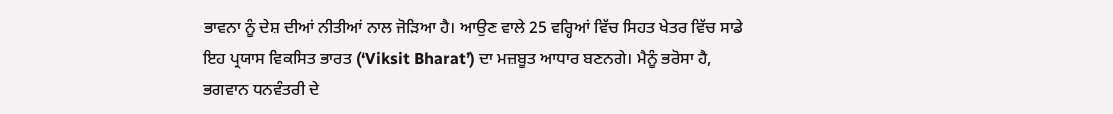ਭਾਵਨਾ ਨੂੰ ਦੇਸ਼ ਦੀਆਂ ਨੀਤੀਆਂ ਨਾਲ ਜੋੜਿਆ ਹੈ। ਆਉਣ ਵਾਲੇ 25 ਵਰ੍ਹਿਆਂ ਵਿੱਚ ਸਿਹਤ ਖੇਤਰ ਵਿੱਚ ਸਾਡੇ ਇਹ ਪ੍ਰਯਾਸ ਵਿਕਸਿਤ ਭਾਰਤ (‘Viksit Bharat’) ਦਾ ਮਜ਼ਬੂਤ ਆਧਾਰ ਬਣਨਗੇ। ਮੈਨੂੰ ਭਰੋਸਾ ਹੈ, ਭਗਵਾਨ ਧਨਵੰਤਰੀ ਦੇ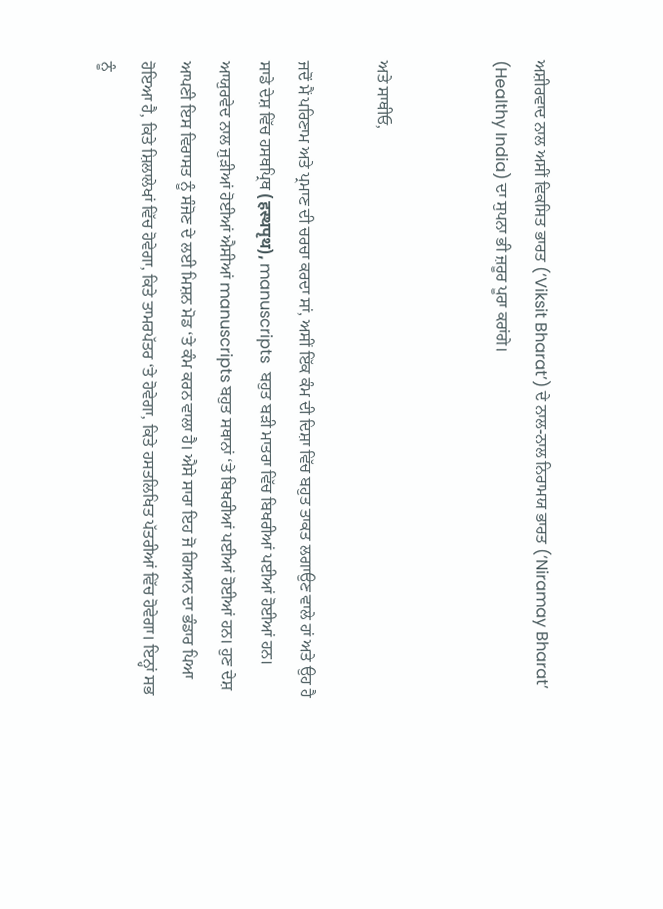ਅਸ਼ੀਰਵਾਦ ਨਾਲ ਅਸੀਂ ਵਿਕਸਿਤ ਭਾਰਤ (‘Viksit Bharat’) ਦੇ ਨਾਲ-ਨਾਲ ਨਿਰਾਮਯ ਭਾਰਤ (‘Niramay Bharat’ (Healthy India) ਦਾ ਸੁਪਨਾ ਭੀ ਜ਼ਰੂਰ ਪੂਰਾ ਕਰਾਂਗੇ।


ਅਤੇ ਸਾਥੀਓ,

ਜਦੋਂ ਮੈਂ ਪਰਿਣਾਮ ਅਤੇ ਪ੍ਰਮਾਣ ਦੀ ਚਰਚਾ ਕਰਦਾ ਸਾਂ, ਅਸੀਂ ਇੱਕ ਕੰਮ ਦੀ ਦਿਸ਼ਾ ਵਿੱਚ ਬਹੁਤ ਤਾਕਤ ਲਗਾਉਣ ਵਾਲੇ ਹਾਂ ਅਤੇ ਉਹ ਹੈ ਸਾਡੇ ਦੇਸ਼ ਵਿੱਚ ਹਸਥਪ੍ਰਿਥ (हस्थपृथ), manuscripts  ਬਹੁਤ ਬੜੀ ਮਾਤਰਾ ਵਿੱਚ ਬਿਖਰੀਆਂ ਪਈਆਂ ਹੋਈਆਂ ਹਨ। ਆਯੁਰਵੇਦ ਨਾਲ ਜੁੜੀਆਂ ਹੋਈਆਂ ਐਸੀਆਂ manuscripts ਬਹੁਤ ਸਥਾਨਾਂ ‘ਤੇ ਬਿਖਰੀਆਂ ਪਈਆਂ ਹੋਈਆਂ ਹਨ। ਹੁਣ ਦੇਸ਼ ਆਪਣੀ ਇਸ ਵਿਰਾਸਤ ਨੂੰ ਸੰਜੋਣ ਦੇ ਲਈ ਮਿਸ਼ਨ ਮੋਡ ‘ਤੇ ਕੰਮ ਕਰਨ ਵਾਲਾ ਹੈ। ਐਸੇ ਸਾਰਾ ਇਹ ਜੋ ਗਿਆਨ ਦਾ ਭੰਡਾਰ ਪਿਆ ਹੋਇਆ ਹੈ, ਕਿਤੇ ਸ਼ਿਲਾਲੇਖਾਂ ਵਿੱਚ ਹੋਵੇਗਾ, ਕਿਤੇ ਤਾਮਰਪੱਤਰ ‘ਤੇ ਹੋਵੇਗਾ, ਕਿਤੇ ਹਸਤਲਿਖਿਤ ਪੱਤਰੀਆਂ ਵਿੱਚ ਹੋਵੇਗਾ। ਇਨ੍ਹਾਂ ਸਭ ਨੂੰ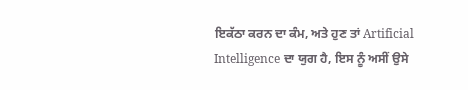ਇਕੱਠਾ ਕਰਨ ਦਾ ਕੰਮ, ਅਤੇ ਹੁਣ ਤਾਂ Artificial Intelligence ਦਾ ਯੁਗ ਹੈ, ਇਸ ਨੂੰ ਅਸੀਂ ਉਸੇ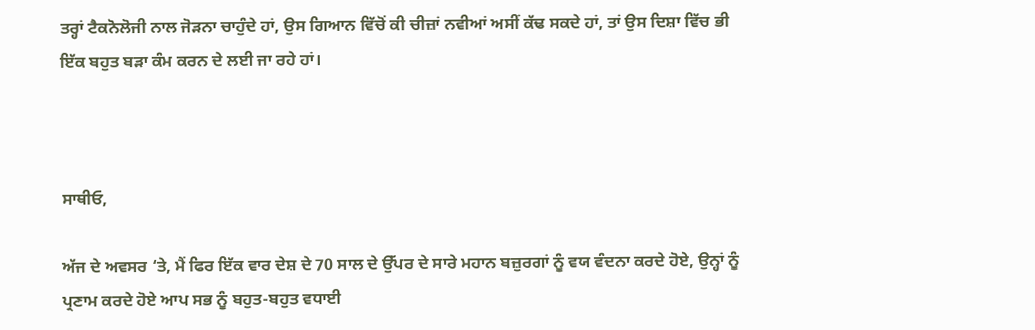ਤਰ੍ਹਾਂ ਟੈਕਨੋਲੋਜੀ ਨਾਲ ਜੋੜਨਾ ਚਾਹੁੰਦੇ ਹਾਂ, ਉਸ ਗਿਆਨ ਵਿੱਚੋਂ ਕੀ ਚੀਜ਼ਾਂ ਨਵੀਆਂ ਅਸੀਂ ਕੱਢ ਸਕਦੇ ਹਾਂ, ਤਾਂ ਉਸ ਦਿਸ਼ਾ ਵਿੱਚ ਭੀ ਇੱਕ ਬਹੁਤ ਬੜਾ ਕੰਮ ਕਰਨ ਦੇ ਲਈ ਜਾ ਰਹੇ ਹਾਂ।



ਸਾਥੀਓ,

ਅੱਜ ਦੇ ਅਵਸਰ ‘ਤੇ, ਮੈਂ ਫਿਰ ਇੱਕ ਵਾਰ ਦੇਸ਼ ਦੇ 70 ਸਾਲ ਦੇ ਉੱਪਰ ਦੇ ਸਾਰੇ ਮਹਾਨ ਬਜ਼ੁਰਗਾਂ ਨੂੰ ਵਯ ਵੰਦਨਾ ਕਰਦੇ ਹੋਏ, ਉਨ੍ਹਾਂ ਨੂੰ ਪ੍ਰਣਾਮ ਕਰਦੇ ਹੋਏ ਆਪ ਸਭ ਨੂੰ ਬਹੁਤ-ਬਹੁਤ ਵਧਾਈ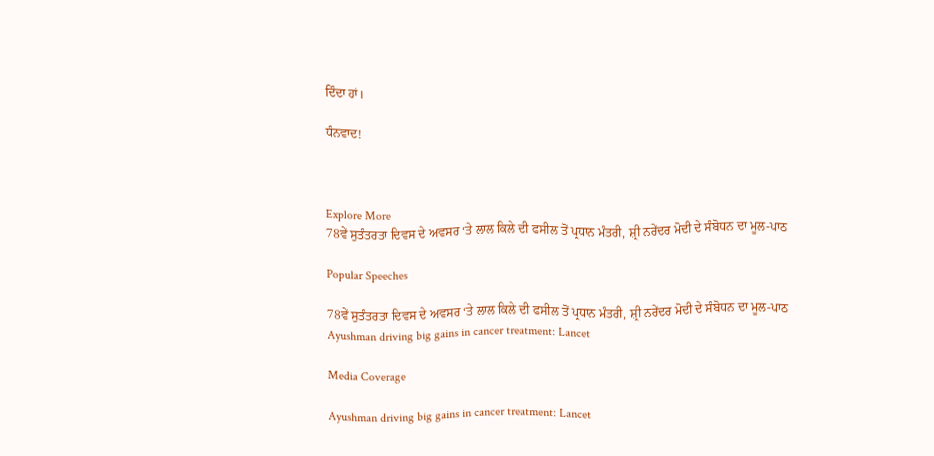ਦਿੰਦਾ ਹਾਂ।

ਧੰਨਵਾਦ!



Explore More
78ਵੇਂ ਸੁਤੰਤਰਤਾ ਦਿਵਸ ਦੇ ਅਵਸਰ ‘ਤੇ ਲਾਲ ਕਿਲੇ ਦੀ ਫਸੀਲ ਤੋਂ ਪ੍ਰਧਾਨ ਮੰਤਰੀ, ਸ਼੍ਰੀ ਨਰੇਂਦਰ ਮੋਦੀ ਦੇ ਸੰਬੋਧਨ ਦਾ ਮੂਲ-ਪਾਠ

Popular Speeches

78ਵੇਂ ਸੁਤੰਤਰਤਾ ਦਿਵਸ ਦੇ ਅਵਸਰ ‘ਤੇ ਲਾਲ ਕਿਲੇ ਦੀ ਫਸੀਲ ਤੋਂ ਪ੍ਰਧਾਨ ਮੰਤਰੀ, ਸ਼੍ਰੀ ਨਰੇਂਦਰ ਮੋਦੀ ਦੇ ਸੰਬੋਧਨ ਦਾ ਮੂਲ-ਪਾਠ
Ayushman driving big gains in cancer treatment: Lancet

Media Coverage

Ayushman driving big gains in cancer treatment: Lancet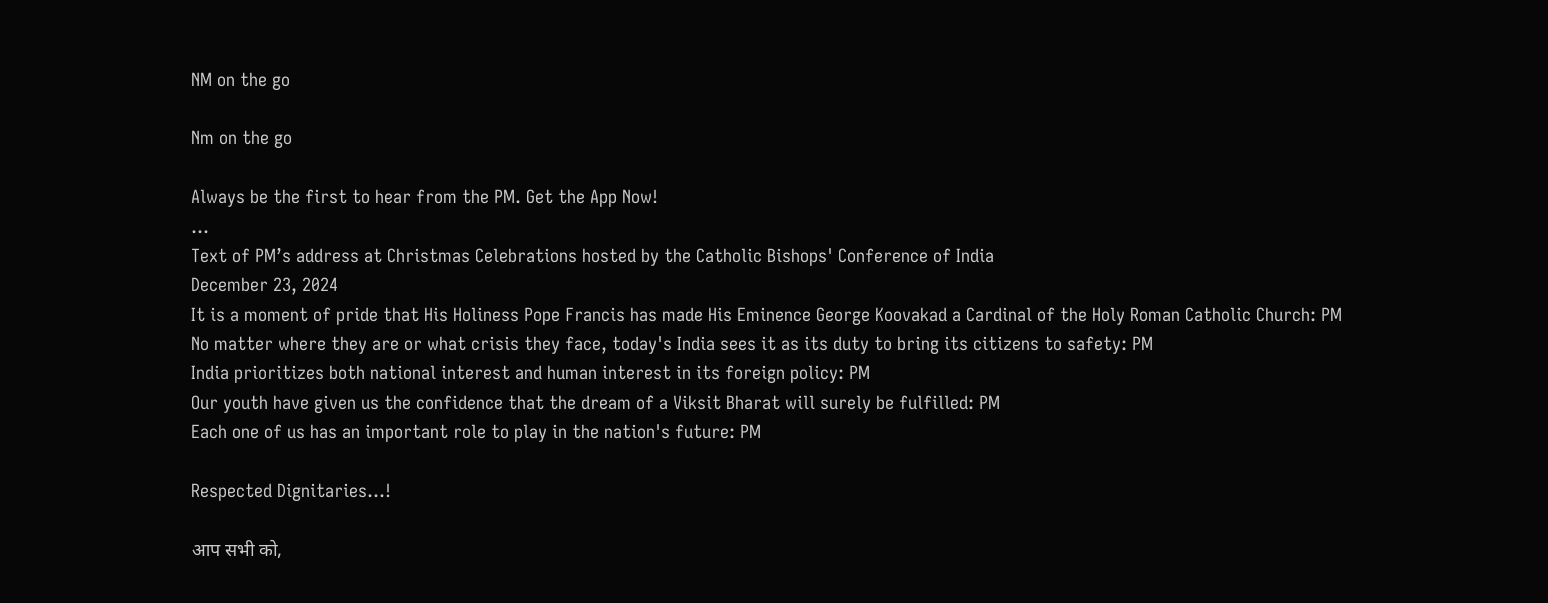NM on the go

Nm on the go

Always be the first to hear from the PM. Get the App Now!
...
Text of PM’s address at Christmas Celebrations hosted by the Catholic Bishops' Conference of India
December 23, 2024
It is a moment of pride that His Holiness Pope Francis has made His Eminence George Koovakad a Cardinal of the Holy Roman Catholic Church: PM
No matter where they are or what crisis they face, today's India sees it as its duty to bring its citizens to safety: PM
India prioritizes both national interest and human interest in its foreign policy: PM
Our youth have given us the confidence that the dream of a Viksit Bharat will surely be fulfilled: PM
Each one of us has an important role to play in the nation's future: PM

Respected Dignitaries…!

आप सभी को,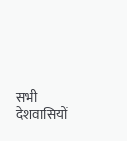सभी देशवासियों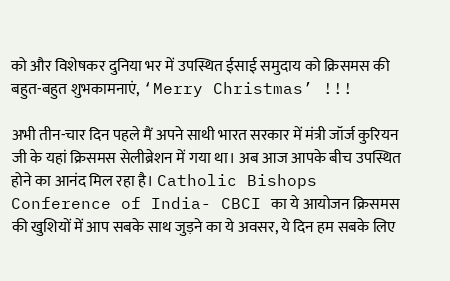को और विशेषकर दुनिया भर में उपस्थित ईसाई समुदाय को क्रिसमस की बहुत-बहुत शुभकामनाएं, ‘Merry Christmas’ !!!

अभी तीन-चार दिन पहले मैं अपने साथी भारत सरकार में मंत्री जॉर्ज कुरियन जी के यहां क्रिसमस सेलीब्रेशन में गया था। अब आज आपके बीच उपस्थित होने का आनंद मिल रहा है। Catholic Bishops Conference of India- CBCI का ये आयोजन क्रिसमस की खुशियों में आप सबके साथ जुड़ने का ये अवसर, ये दिन हम सबके लिए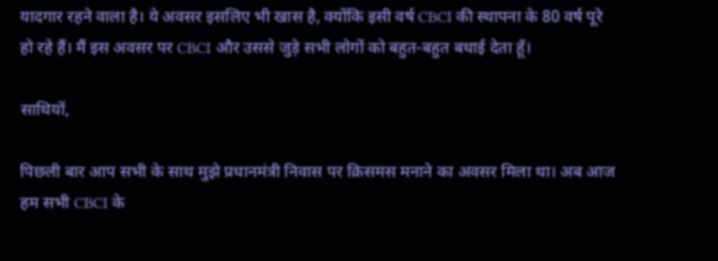यादगार रहने वाला है। ये अवसर इसलिए भी खास है, क्योंकि इसी वर्ष CBCI की स्थापना के 80 वर्ष पूरे हो रहे हैं। मैं इस अवसर पर CBCI और उससे जुड़े सभी लोगों को बहुत-बहुत बधाई देता हूँ।

साथियों,

पिछली बार आप सभी के साथ मुझे प्रधानमंत्री निवास पर क्रिसमस मनाने का अवसर मिला था। अब आज हम सभी CBCI के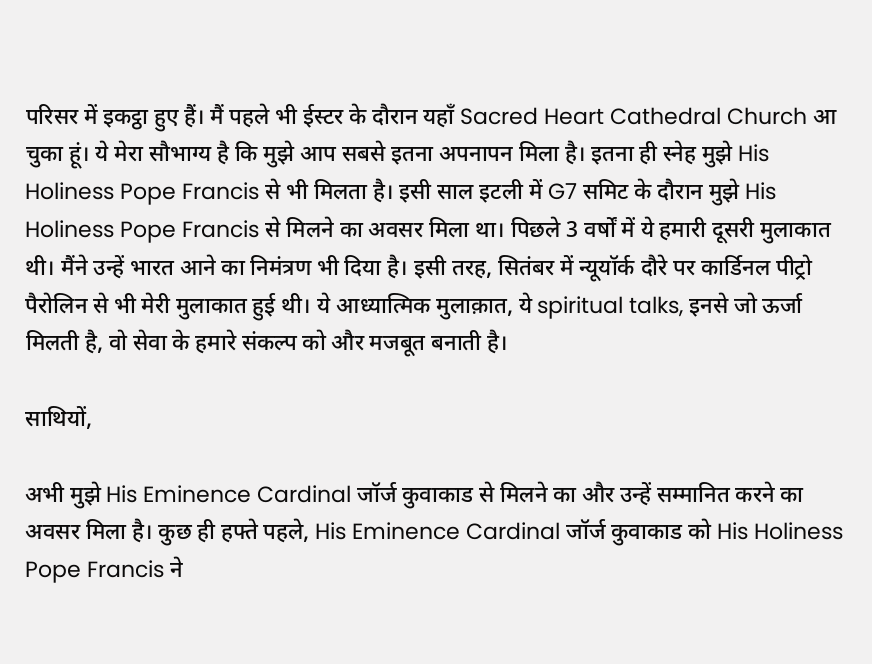परिसर में इकट्ठा हुए हैं। मैं पहले भी ईस्टर के दौरान यहाँ Sacred Heart Cathedral Church आ चुका हूं। ये मेरा सौभाग्य है कि मुझे आप सबसे इतना अपनापन मिला है। इतना ही स्नेह मुझे His Holiness Pope Francis से भी मिलता है। इसी साल इटली में G7 समिट के दौरान मुझे His Holiness Pope Francis से मिलने का अवसर मिला था। पिछले 3 वर्षों में ये हमारी दूसरी मुलाकात थी। मैंने उन्हें भारत आने का निमंत्रण भी दिया है। इसी तरह, सितंबर में न्यूयॉर्क दौरे पर कार्डिनल पीट्रो पैरोलिन से भी मेरी मुलाकात हुई थी। ये आध्यात्मिक मुलाक़ात, ये spiritual talks, इनसे जो ऊर्जा मिलती है, वो सेवा के हमारे संकल्प को और मजबूत बनाती है।

साथियों,

अभी मुझे His Eminence Cardinal जॉर्ज कुवाकाड से मिलने का और उन्हें सम्मानित करने का अवसर मिला है। कुछ ही हफ्ते पहले, His Eminence Cardinal जॉर्ज कुवाकाड को His Holiness Pope Francis ने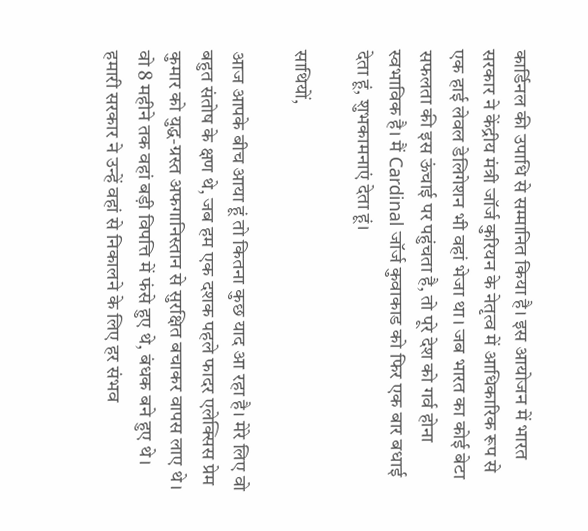कार्डिनल की उपाधि से सम्मानित किया है। इस आयोजन में भारत सरकार ने केंद्रीय मंत्री जॉर्ज कुरियन के नेतृत्व में आधिकारिक रूप से एक हाई लेवल डेलिगेशन भी वहां भेजा था। जब भारत का कोई बेटा सफलता की इस ऊंचाई पर पहुंचता है, तो पूरे देश को गर्व होना स्वभाविक है। मैं Cardinal जॉर्ज कुवाकाड को फिर एक बार बधाई देता हूं, शुभकामनाएं देता हूं।

साथियों,

आज आपके बीच आया हूं तो कितना कुछ याद आ रहा है। मेरे लिए वो बहुत संतोष के क्षण थे, जब हम एक दशक पहले फादर एलेक्सिस प्रेम कुमार को युद्ध-ग्रस्त अफगानिस्तान से सुरक्षित बचाकर वापस लाए थे। वो 8 महीने तक वहां बड़ी विपत्ति में फंसे हुए थे, बंधक बने हुए थे। हमारी सरकार ने उन्हें वहां से निकालने के लिए हर संभव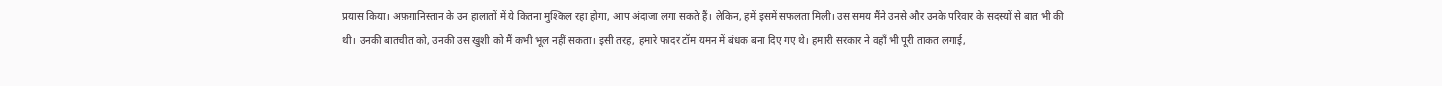प्रयास किया। अफ़ग़ानिस्तान के उन हालातों में ये कितना मुश्किल रहा होगा, आप अंदाजा लगा सकते हैं। लेकिन, हमें इसमें सफलता मिली। उस समय मैंने उनसे और उनके परिवार के सदस्यों से बात भी की थी। उनकी बातचीत को, उनकी उस खुशी को मैं कभी भूल नहीं सकता। इसी तरह, हमारे फादर टॉम यमन में बंधक बना दिए गए थे। हमारी सरकार ने वहाँ भी पूरी ताकत लगाई,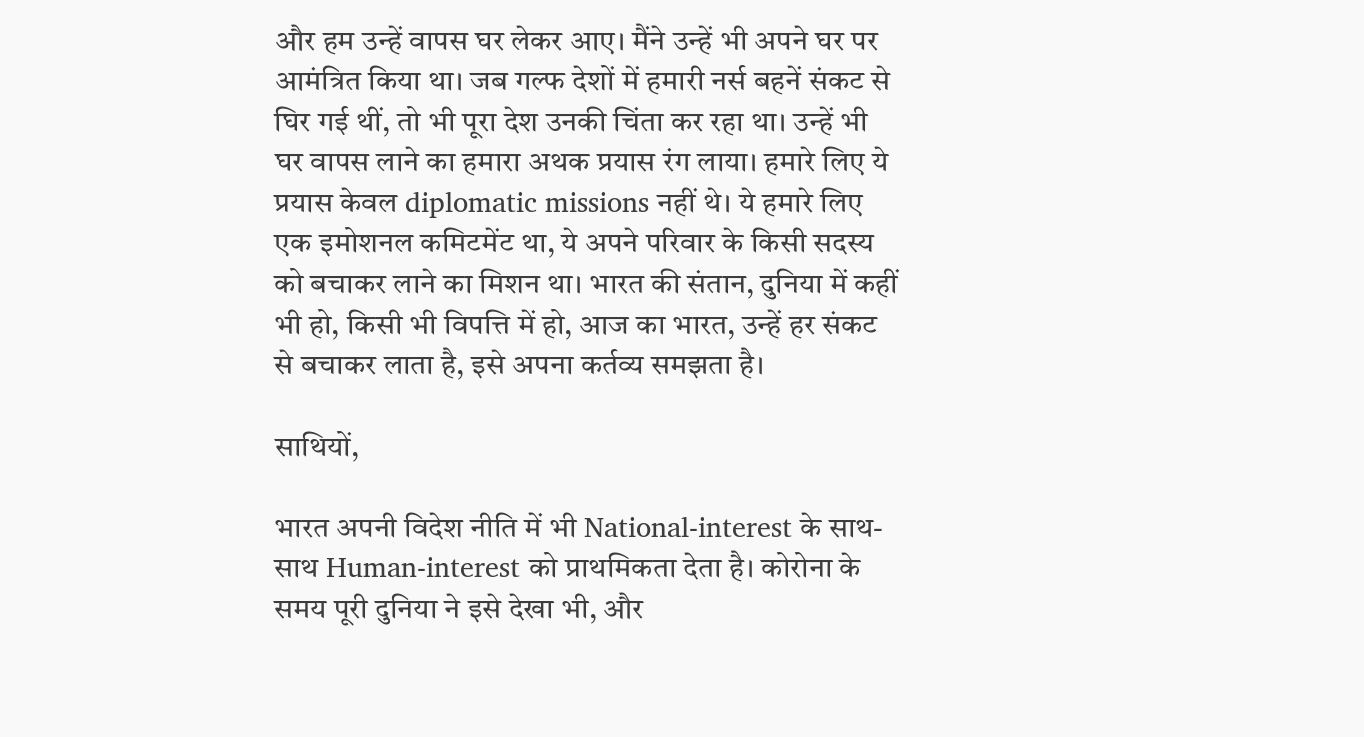और हम उन्हें वापस घर लेकर आए। मैंने उन्हें भी अपने घर पर आमंत्रित किया था। जब गल्फ देशों में हमारी नर्स बहनें संकट से घिर गई थीं, तो भी पूरा देश उनकी चिंता कर रहा था। उन्हें भी घर वापस लाने का हमारा अथक प्रयास रंग लाया। हमारे लिए ये प्रयास केवल diplomatic missions नहीं थे। ये हमारे लिए एक इमोशनल कमिटमेंट था, ये अपने परिवार के किसी सदस्य को बचाकर लाने का मिशन था। भारत की संतान, दुनिया में कहीं भी हो, किसी भी विपत्ति में हो, आज का भारत, उन्हें हर संकट से बचाकर लाता है, इसे अपना कर्तव्य समझता है।

साथियों,

भारत अपनी विदेश नीति में भी National-interest के साथ-साथ Human-interest को प्राथमिकता देता है। कोरोना के समय पूरी दुनिया ने इसे देखा भी, और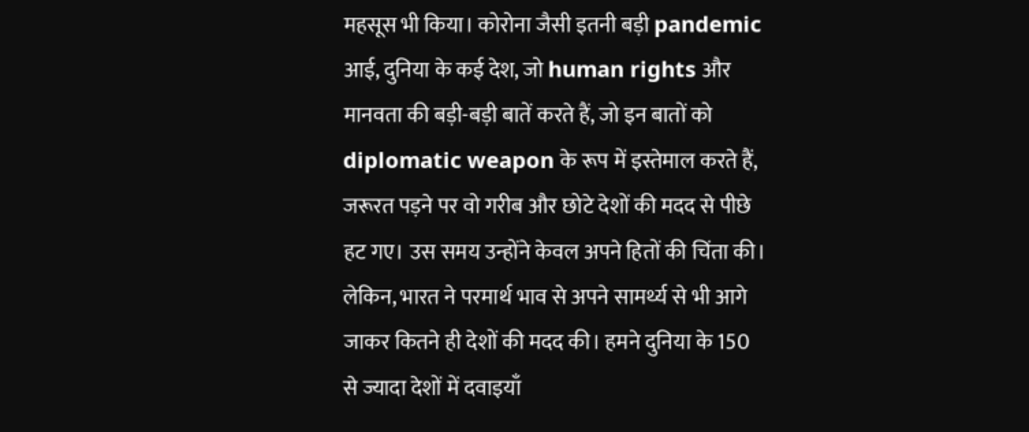महसूस भी किया। कोरोना जैसी इतनी बड़ी pandemic आई, दुनिया के कई देश, जो human rights और मानवता की बड़ी-बड़ी बातें करते हैं, जो इन बातों को diplomatic weapon के रूप में इस्तेमाल करते हैं, जरूरत पड़ने पर वो गरीब और छोटे देशों की मदद से पीछे हट गए। उस समय उन्होंने केवल अपने हितों की चिंता की। लेकिन, भारत ने परमार्थ भाव से अपने सामर्थ्य से भी आगे जाकर कितने ही देशों की मदद की। हमने दुनिया के 150 से ज्यादा देशों में दवाइयाँ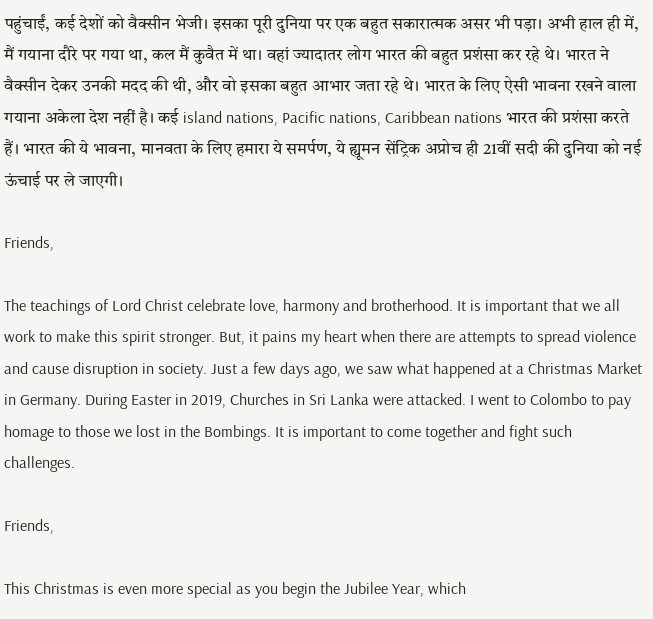पहुंचाईं, कई देशों को वैक्सीन भेजी। इसका पूरी दुनिया पर एक बहुत सकारात्मक असर भी पड़ा। अभी हाल ही में, मैं गयाना दौरे पर गया था, कल मैं कुवैत में था। वहां ज्यादातर लोग भारत की बहुत प्रशंसा कर रहे थे। भारत ने वैक्सीन देकर उनकी मदद की थी, और वो इसका बहुत आभार जता रहे थे। भारत के लिए ऐसी भावना रखने वाला गयाना अकेला देश नहीं है। कई island nations, Pacific nations, Caribbean nations भारत की प्रशंसा करते हैं। भारत की ये भावना, मानवता के लिए हमारा ये समर्पण, ये ह्यूमन सेंट्रिक अप्रोच ही 21वीं सदी की दुनिया को नई ऊंचाई पर ले जाएगी।

Friends,

The teachings of Lord Christ celebrate love, harmony and brotherhood. It is important that we all work to make this spirit stronger. But, it pains my heart when there are attempts to spread violence and cause disruption in society. Just a few days ago, we saw what happened at a Christmas Market in Germany. During Easter in 2019, Churches in Sri Lanka were attacked. I went to Colombo to pay homage to those we lost in the Bombings. It is important to come together and fight such challenges.

Friends,

This Christmas is even more special as you begin the Jubilee Year, which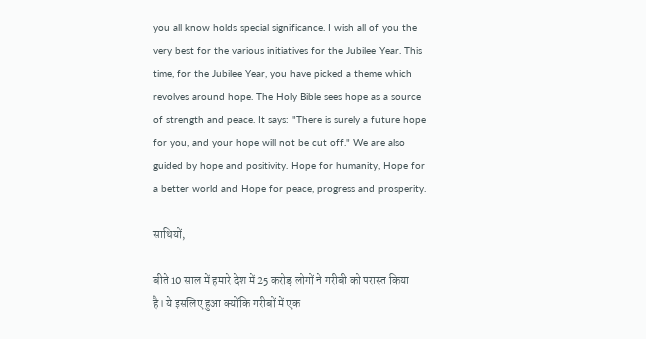you all know holds special significance. I wish all of you the very best for the various initiatives for the Jubilee Year. This time, for the Jubilee Year, you have picked a theme which revolves around hope. The Holy Bible sees hope as a source of strength and peace. It says: "There is surely a future hope for you, and your hope will not be cut off." We are also guided by hope and positivity. Hope for humanity, Hope for a better world and Hope for peace, progress and prosperity.

साथियों,

बीते 10 साल में हमारे देश में 25 करोड़ लोगों ने गरीबी को परास्त किया है। ये इसलिए हुआ क्योंकि गरीबों में एक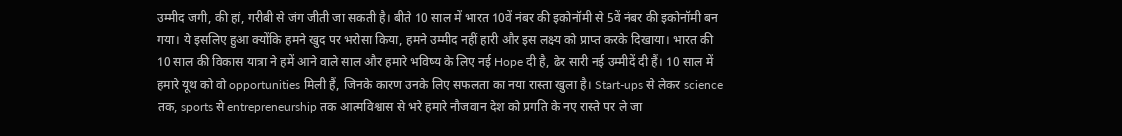उम्मीद जगी, की हां, गरीबी से जंग जीती जा सकती है। बीते 10 साल में भारत 10वें नंबर की इकोनॉमी से 5वें नंबर की इकोनॉमी बन गया। ये इसलिए हुआ क्योंकि हमने खुद पर भरोसा किया, हमने उम्मीद नहीं हारी और इस लक्ष्य को प्राप्त करके दिखाया। भारत की 10 साल की विकास यात्रा ने हमें आने वाले साल और हमारे भविष्य के लिए नई Hope दी है, ढेर सारी नई उम्मीदें दी हैं। 10 साल में हमारे यूथ को वो opportunities मिली हैं, जिनके कारण उनके लिए सफलता का नया रास्ता खुला है। Start-ups से लेकर science तक, sports से entrepreneurship तक आत्मविश्वास से भरे हमारे नौजवान देश को प्रगति के नए रास्ते पर ले जा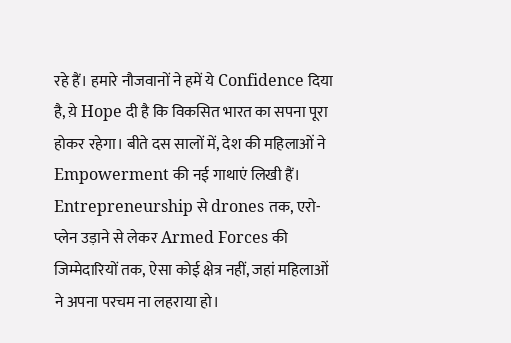रहे हैं। हमारे नौजवानों ने हमें ये Confidence दिया है, य़े Hope दी है कि विकसित भारत का सपना पूरा होकर रहेगा। बीते दस सालों में, देश की महिलाओं ने Empowerment की नई गाथाएं लिखी हैं। Entrepreneurship से drones तक, एरो-प्लेन उड़ाने से लेकर Armed Forces की जिम्मेदारियों तक, ऐसा कोई क्षेत्र नहीं, जहां महिलाओं ने अपना परचम ना लहराया हो।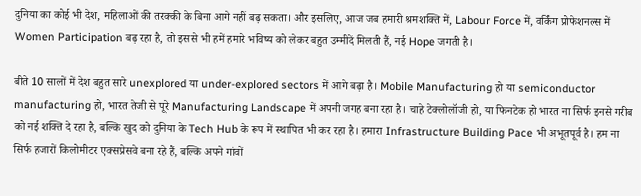दुनिया का कोई भी देश, महिलाओं की तरक्की के बिना आगे नहीं बढ़ सकता। और इसलिए, आज जब हमारी श्रमशक्ति में, Labour Force में, वर्किंग प्रोफेशनल्स में Women Participation बढ़ रहा है, तो इससे भी हमें हमारे भविष्य को लेकर बहुत उम्मीदें मिलती हैं, नई Hope जगती है।

बीते 10 सालों में देश बहुत सारे unexplored या under-explored sectors में आगे बढ़ा है। Mobile Manufacturing हो या semiconductor manufacturing हो, भारत तेजी से पूरे Manufacturing Landscape में अपनी जगह बना रहा है। चाहे टेक्लोलॉजी हो, या फिनटेक हो भारत ना सिर्फ इनसे गरीब को नई शक्ति दे रहा है, बल्कि खुद को दुनिया के Tech Hub के रूप में स्थापित भी कर रहा है। हमारा Infrastructure Building Pace भी अभूतपूर्व है। हम ना सिर्फ हजारों किलोमीटर एक्सप्रेसवे बना रहे हैं, बल्कि अपने गांवों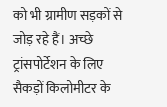को भी ग्रामीण सड़कों से जोड़ रहे हैं। अच्छे ट्रांसपोर्टेशन के लिए सैकड़ों किलोमीटर के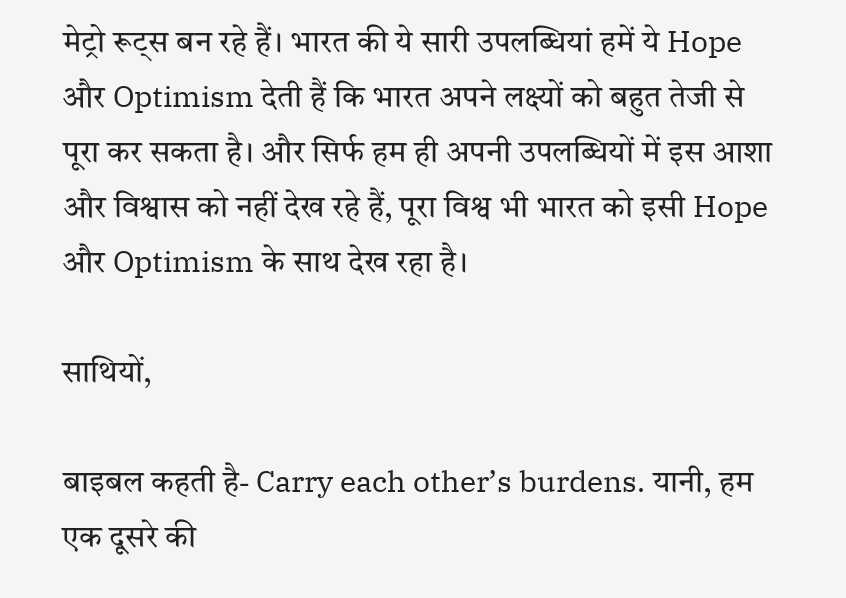मेट्रो रूट्स बन रहे हैं। भारत की ये सारी उपलब्धियां हमें ये Hope और Optimism देती हैं कि भारत अपने लक्ष्यों को बहुत तेजी से पूरा कर सकता है। और सिर्फ हम ही अपनी उपलब्धियों में इस आशा और विश्वास को नहीं देख रहे हैं, पूरा विश्व भी भारत को इसी Hope और Optimism के साथ देख रहा है।

साथियों,

बाइबल कहती है- Carry each other’s burdens. यानी, हम एक दूसरे की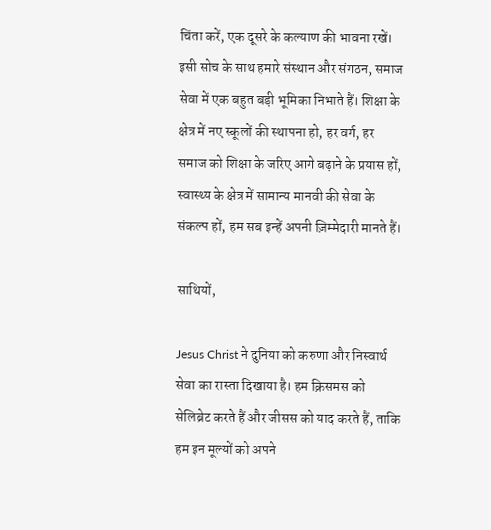चिंता करें, एक दूसरे के कल्याण की भावना रखें। इसी सोच के साथ हमारे संस्थान और संगठन, समाज सेवा में एक बहुत बड़ी भूमिका निभाते हैं। शिक्षा के क्षेत्र में नए स्कूलों की स्थापना हो, हर वर्ग, हर समाज को शिक्षा के जरिए आगे बढ़ाने के प्रयास हों, स्वास्थ्य के क्षेत्र में सामान्य मानवी की सेवा के संकल्प हों, हम सब इन्हें अपनी ज़िम्मेदारी मानते हैं।

साथियों,

Jesus Christ ने दुनिया को करुणा और निस्वार्थ सेवा का रास्ता दिखाया है। हम क्रिसमस को सेलिब्रेट करते हैं और जीसस को याद करते हैं, ताकि हम इन मूल्यों को अपने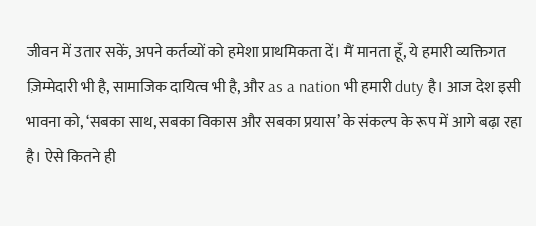जीवन में उतार सकें, अपने कर्तव्यों को हमेशा प्राथमिकता दें। मैं मानता हूँ, ये हमारी व्यक्तिगत ज़िम्मेदारी भी है, सामाजिक दायित्व भी है, और as a nation भी हमारी duty है। आज देश इसी भावना को, ‘सबका साथ, सबका विकास और सबका प्रयास’ के संकल्प के रूप में आगे बढ़ा रहा है। ऐसे कितने ही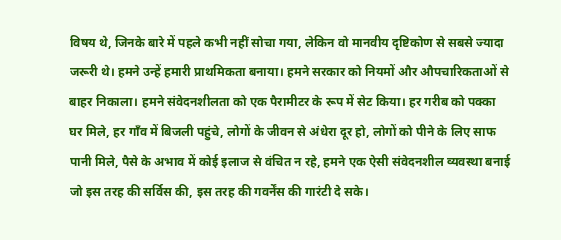विषय थे, जिनके बारे में पहले कभी नहीं सोचा गया, लेकिन वो मानवीय दृष्टिकोण से सबसे ज्यादा जरूरी थे। हमने उन्हें हमारी प्राथमिकता बनाया। हमने सरकार को नियमों और औपचारिकताओं से बाहर निकाला। हमने संवेदनशीलता को एक पैरामीटर के रूप में सेट किया। हर गरीब को पक्का घर मिले, हर गाँव में बिजली पहुंचे, लोगों के जीवन से अंधेरा दूर हो, लोगों को पीने के लिए साफ पानी मिले, पैसे के अभाव में कोई इलाज से वंचित न रहे, हमने एक ऐसी संवेदनशील व्यवस्था बनाई जो इस तरह की सर्विस की, इस तरह की गवर्नेंस की गारंटी दे सके।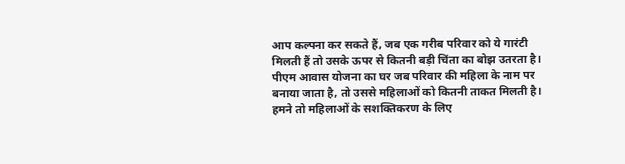आप कल्पना कर सकते हैं, जब एक गरीब परिवार को ये गारंटी मिलती हैं तो उसके ऊपर से कितनी बड़ी चिंता का बोझ उतरता है। पीएम आवास योजना का घर जब परिवार की महिला के नाम पर बनाया जाता है, तो उससे महिलाओं को कितनी ताकत मिलती है। हमने तो महिलाओं के सशक्तिकरण के लिए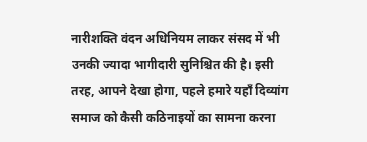नारीशक्ति वंदन अधिनियम लाकर संसद में भी उनकी ज्यादा भागीदारी सुनिश्चित की है। इसी तरह, आपने देखा होगा, पहले हमारे यहाँ दिव्यांग समाज को कैसी कठिनाइयों का सामना करना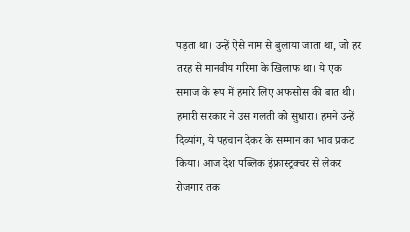पड़ता था। उन्हें ऐसे नाम से बुलाया जाता था, जो हर तरह से मानवीय गरिमा के खिलाफ था। ये एक समाज के रूप में हमारे लिए अफसोस की बात थी। हमारी सरकार ने उस गलती को सुधारा। हमने उन्हें दिव्यांग, ये पहचान देकर के सम्मान का भाव प्रकट किया। आज देश पब्लिक इंफ्रास्ट्रक्चर से लेकर रोजगार तक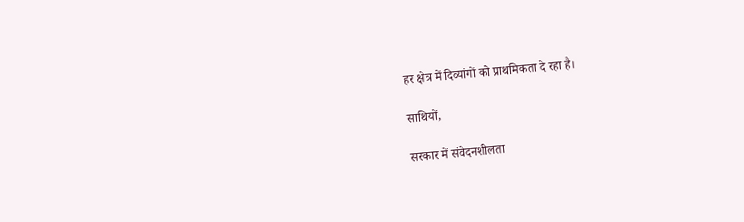हर क्षेत्र में दिव्यांगों को प्राथमिकता दे रहा है।

साथियों,

सरकार में संवेदनशीलता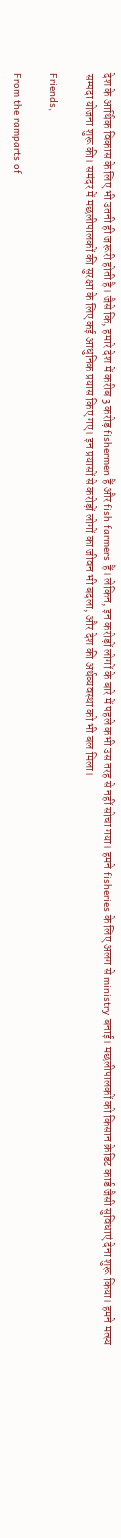देश के आर्थिक विकास के लिए भी उतनी ही जरूरी होती है। जैसे कि, हमारे देश में करीब 3 करोड़ fishermen हैं और fish farmers हैं। लेकिन, इन करोड़ों लोगों के बारे में पहले कभी उस तरह से नहीं सोचा गया। हमने fisheries के लिए अलग से ministry बनाई। मछलीपालकों को किसान क्रेडिट कार्ड जैसी सुविधाएं देना शुरू किया। हमने मत्स्य सम्पदा योजना शुरू की। समंदर में मछलीपालकों की सुरक्षा के लिए कई आधुनिक प्रयास किए गए। इन प्रयासों से करोड़ों लोगों का जीवन भी बदला, और देश की अर्थव्यवस्था को भी बल मिला।

Friends,

From the ramparts of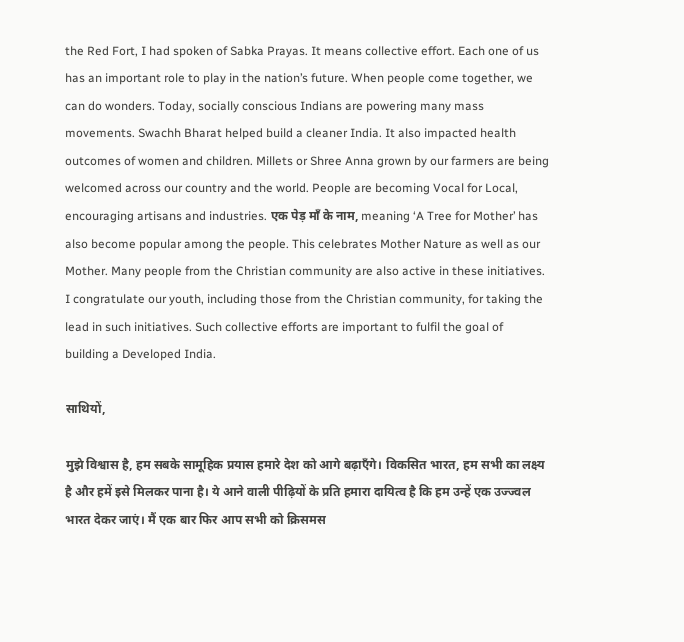the Red Fort, I had spoken of Sabka Prayas. It means collective effort. Each one of us has an important role to play in the nation’s future. When people come together, we can do wonders. Today, socially conscious Indians are powering many mass movements. Swachh Bharat helped build a cleaner India. It also impacted health outcomes of women and children. Millets or Shree Anna grown by our farmers are being welcomed across our country and the world. People are becoming Vocal for Local, encouraging artisans and industries. एक पेड़ माँ के नाम, meaning ‘A Tree for Mother’ has also become popular among the people. This celebrates Mother Nature as well as our Mother. Many people from the Christian community are also active in these initiatives. I congratulate our youth, including those from the Christian community, for taking the lead in such initiatives. Such collective efforts are important to fulfil the goal of building a Developed India.

साथियों,

मुझे विश्वास है, हम सबके सामूहिक प्रयास हमारे देश को आगे बढ़ाएँगे। विकसित भारत, हम सभी का लक्ष्य है और हमें इसे मिलकर पाना है। ये आने वाली पीढ़ियों के प्रति हमारा दायित्व है कि हम उन्हें एक उज्ज्वल भारत देकर जाएं। मैं एक बार फिर आप सभी को क्रिसमस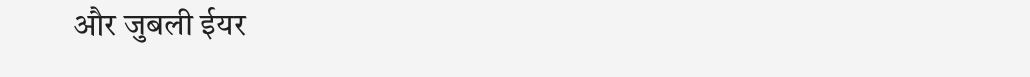और जुबली ईयर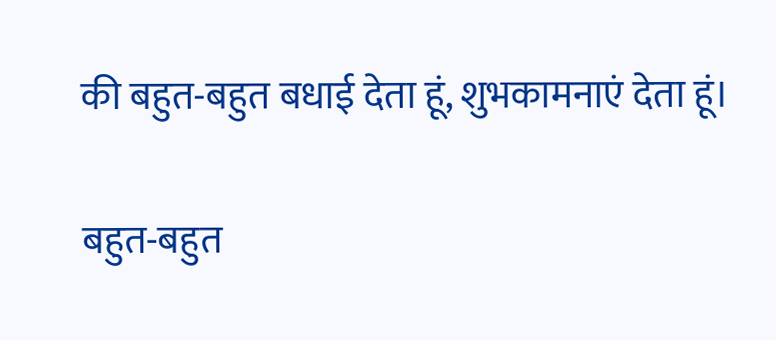की बहुत-बहुत बधाई देता हूं, शुभकामनाएं देता हूं।

बहुत-बहुत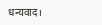धन्यवाद।